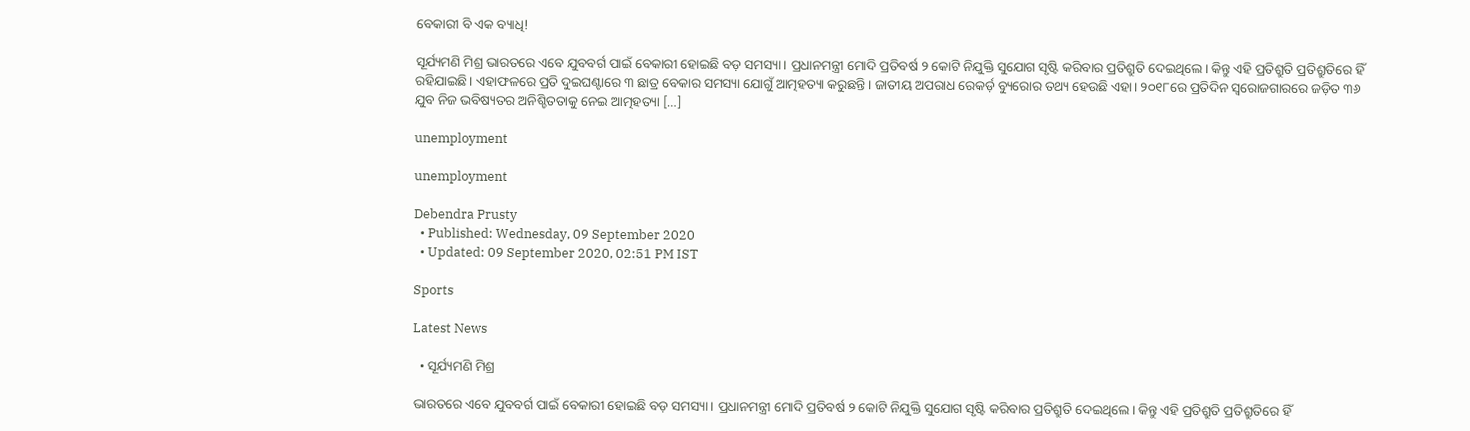ବେକାରୀ ବି ଏକ ବ୍ୟାଧି!

ସୂର୍ଯ୍ୟମଣି ମିଶ୍ର ଭାରତରେ ଏବେ ଯୁବବର୍ଗ ପାଇଁ ବେକାରୀ ହୋଇଛି ବଡ଼ ସମସ୍ୟା। ପ୍ରଧାନମନ୍ତ୍ରୀ ମୋଦି ପ୍ରତିବର୍ଷ ୨ କୋଟି ନିଯୁକ୍ତି ସୁଯୋଗ ସୃଷ୍ଟି କରିବାର ପ୍ରତିଶ୍ରୁତି ଦେଇଥିଲେ। କିନ୍ତୁ ଏହି ପ୍ରତିଶ୍ରୁତି ପ୍ରତିଶ୍ରୁତିରେ ହିଁ ରହିଯାଇଛି। ଏହାଫଳରେ ପ୍ରତି ଦୁଇଘଣ୍ଟାରେ ୩ ଛାତ୍ର ବେକାର ସମସ୍ୟା ଯୋଗୁଁ ଆତ୍ମହତ୍ୟା କରୁଛନ୍ତି। ଜାତୀୟ ଅପରାଧ ରେକର୍ଡ଼ ବ୍ୟୁରୋର ତଥ୍ୟ ହେଉଛି ଏହା। ୨୦୧୮ରେ ପ୍ରତିଦିନ ସ୍ୱରୋଜଗାରରେ ଜଡ଼ିତ ୩୬ ଯୁବ ନିଜ ଭବିଷ୍ୟତର ଅନିଶ୍ଚିତତାକୁ ନେଇ ଆତ୍ମହତ୍ୟା […]

unemployment

unemployment

Debendra Prusty
  • Published: Wednesday, 09 September 2020
  • Updated: 09 September 2020, 02:51 PM IST

Sports

Latest News

  • ସୂର୍ଯ୍ୟମଣି ମିଶ୍ର

ଭାରତରେ ଏବେ ଯୁବବର୍ଗ ପାଇଁ ବେକାରୀ ହୋଇଛି ବଡ଼ ସମସ୍ୟା। ପ୍ରଧାନମନ୍ତ୍ରୀ ମୋଦି ପ୍ରତିବର୍ଷ ୨ କୋଟି ନିଯୁକ୍ତି ସୁଯୋଗ ସୃଷ୍ଟି କରିବାର ପ୍ରତିଶ୍ରୁତି ଦେଇଥିଲେ। କିନ୍ତୁ ଏହି ପ୍ରତିଶ୍ରୁତି ପ୍ରତିଶ୍ରୁତିରେ ହିଁ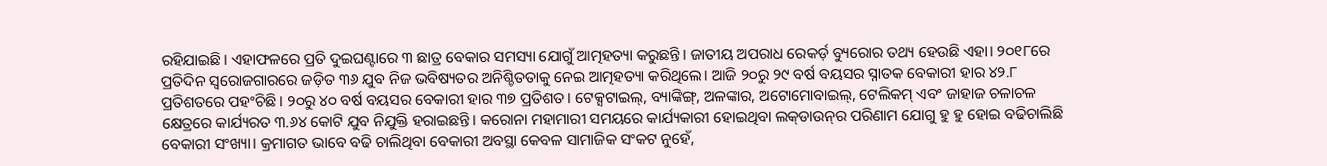ରହିଯାଇଛି। ଏହାଫଳରେ ପ୍ରତି ଦୁଇଘଣ୍ଟାରେ ୩ ଛାତ୍ର ବେକାର ସମସ୍ୟା ଯୋଗୁଁ ଆତ୍ମହତ୍ୟା କରୁଛନ୍ତି। ଜାତୀୟ ଅପରାଧ ରେକର୍ଡ଼ ବ୍ୟୁରୋର ତଥ୍ୟ ହେଉଛି ଏହା। ୨୦୧୮ରେ ପ୍ରତିଦିନ ସ୍ୱରୋଜଗାରରେ ଜଡ଼ିତ ୩୬ ଯୁବ ନିଜ ଭବିଷ୍ୟତର ଅନିଶ୍ଚିତତାକୁ ନେଇ ଆତ୍ମହତ୍ୟା କରିଥିଲେ। ଆଜି ୨୦ରୁ ୨୯ ବର୍ଷ ବୟସର ସ୍ନାତକ ବେକାରୀ ହାର ୪୨.୮ ପ୍ରତିଶତରେ ପହଂଚିଛି। ୨୦ରୁ ୪୦ ବର୍ଷ ବୟସର ବେକାରୀ ହାର ୩୭ ପ୍ରତିଶତ। ଟେକ୍ସଟାଇଲ୍‌, ବ୍ୟାଙ୍କିଙ୍ଗ୍‌, ଅଳଙ୍କାର, ଅଟୋମୋବାଇଲ୍‌, ଟେଲିକମ୍ ଏବଂ ଜାହାଜ ଚଳାଚଳ କ୍ଷେତ୍ରରେ କାର୍ଯ୍ୟରତ ୩.୬୪ କୋଟି ଯୁବ ନିଯୁକ୍ତି ହରାଇଛନ୍ତି। କରୋନା ମହାମାରୀ ସମୟରେ କାର୍ଯ୍ୟକାରୀ ହୋଇଥିବା ଲକ୍‌ଡାଉନ୍‌ର ପରିଣାମ ଯୋଗୁ ହୁ ହୁ ହୋଇ ବଢିଚାଲିଛି ବେକାରୀ ସଂଖ୍ୟା। କ୍ରମାଗତ ଭାବେ ବଢି ଚାଲିଥିବା ବେକାରୀ ଅବସ୍ଥା କେବଳ ସାମାଜିକ ସଂକଟ ନୁହେଁ,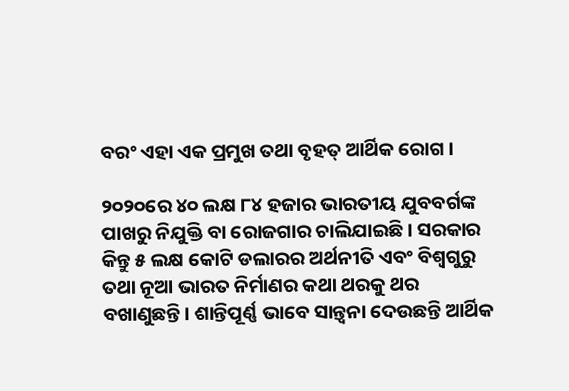ବରଂ ଏହା ଏକ ପ୍ରମୁଖ ତଥା ବୃହତ୍ ଆର୍ଥିକ ରୋଗ ।

୨୦୨୦ରେ ୪୦ ଲକ୍ଷ ୮୪ ହଜାର ଭାରତୀୟ ଯୁବବର୍ଗଙ୍କ ପାଖରୁ ନିଯୁକ୍ତି ବା ରୋଜଗାର ଚାଲିଯାଇଛି। ସରକାର କିନ୍ତୁ ୫ ଲକ୍ଷ କୋଟି ଡଲାରର ଅର୍ଥନୀତି ଏବଂ ବିଶ୍ୱଗୁରୁ ତଥା ନୂଆ ଭାରତ ନିର୍ମାଣର କଥା ଥରକୁ ଥର ବଖାଣୁଛନ୍ତି। ଶାନ୍ତିପୂର୍ଣ୍ଣ ଭାବେ ସାନ୍ତ୍ୱନା ଦେଉଛନ୍ତି ଆର୍ଥିକ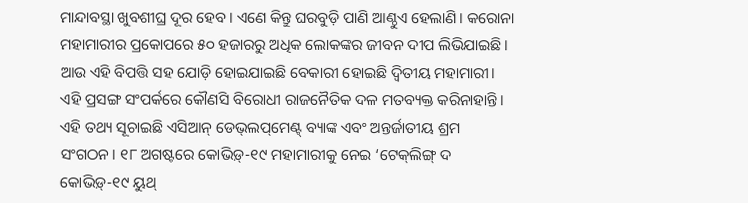ମାନ୍ଦାବସ୍ଥା ଖୁବଶୀଘ୍ର ଦୂର ହେବ। ଏଣେ କିନ୍ତୁ ଘରବୁଡ଼ି ପାଣି ଆଣ୍ଠୁଏ ହେଲାଣି। କରୋନା ମହାମାରୀର ପ୍ରକୋପରେ ୫୦ ହଜାରରୁ ଅଧିକ ଲୋକଙ୍କର ଜୀବନ ଦୀପ ଲିଭିଯାଇଛି। ଆଉ ଏହି ବିପତ୍ତି ସହ ଯୋଡ଼ି ହୋଇଯାଇଛି ବେକାରୀ ହୋଇଛି ଦ୍ୱିତୀୟ ମହାମାରୀ। ଏହି ପ୍ରସଙ୍ଗ ସଂପର୍କରେ କୌଣସି ବିରୋଧୀ ରାଜନୈତିକ ଦଳ ମତବ୍ୟକ୍ତ କରିନାହାନ୍ତି। ଏହି ତଥ୍ୟ ସୂଚାଇଛି ଏସିଆନ୍ ଡେଭ୍‌ଲପ୍‌ମେଣ୍ଟ୍ ବ୍ୟାଙ୍କ ଏବଂ ଅନ୍ତର୍ଜାତୀୟ ଶ୍ରମ ସଂଗଠନ। ୧୮ ଅଗଷ୍ଟରେ କୋଭିଡ଼୍‌-୧୯ ମହାମାରୀକୁ ନେଇ ‘ଟେକ୍‌ଲିଙ୍ଗ୍ ଦ କୋଭିଡ଼୍‌-୧୯ ୟୁଥ୍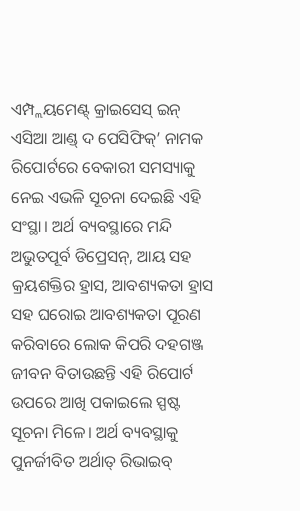ଏମ୍ପ୍ଲୟମେଣ୍ଟ୍ କ୍ରାଇସେସ୍ ଇନ୍ ଏସିଆ ଆଣ୍ଡ୍ ଦ ପେସିଫିକ୍‌’ ନାମକ ରିପୋର୍ଟରେ ବେକାରୀ ସମସ୍ୟାକୁ ନେଇ ଏଭଳି ସୂଚନା ଦେଇଛି ଏହି ସଂସ୍ଥା। ଅର୍ଥ ବ୍ୟବସ୍ଥାରେ ମନ୍ଦି ଅଭୁତପୂର୍ବ ଡିପ୍ରେସନ୍‌, ଆୟ ସହ କ୍ରୟଶକ୍ତିର ହ୍ରାସ, ଆବଶ୍ୟକତା ହ୍ରାସ ସହ ଘରୋଇ ଆବଶ୍ୟକତା ପୂରଣ କରିବାରେ ଲୋକ କିପରି ଦହଗଞ୍ଜ ଜୀବନ ବିତାଉଛନ୍ତି ଏହି ରିପୋର୍ଟ ଉପରେ ଆଖି ପକାଇଲେ ସ୍ପଷ୍ଟ ସୂଚନା ମିଳେ। ଅର୍ଥ ବ୍ୟବସ୍ଥାକୁ ପୁନର୍ଜୀବିତ ଅର୍ଥାତ୍ ରିଭାଇବ୍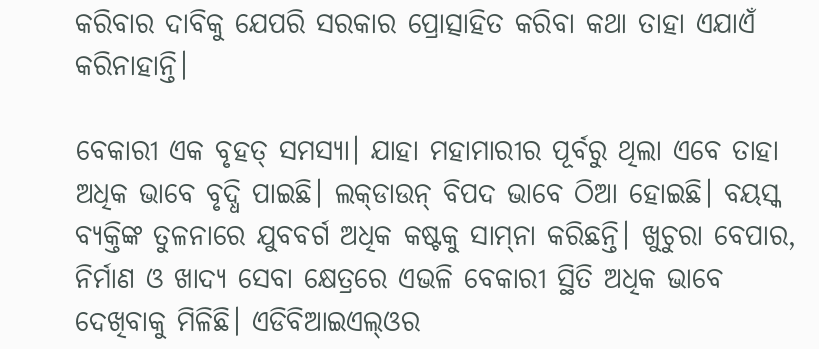କରିବାର ଦାବିକୁ ଯେପରି ସରକାର ପ୍ରୋତ୍ସାହିତ କରିବା କଥା ତାହା ଏଯାଏଁ କରିନାହାନ୍ତି।

ବେକାରୀ ଏକ ବୃହତ୍ ସମସ୍ୟା। ଯାହା ମହାମାରୀର ପୂର୍ବରୁ ଥିଲା ଏବେ ତାହା ଅଧିକ ଭାବେ ବୃଦ୍ଧି ପାଇଛି। ଲକ୍‌ଡାଉନ୍ ବିପଦ ଭାବେ ଠିଆ ହୋଇଛି। ବୟସ୍କ ବ୍ୟକ୍ତିଙ୍କ ତୁଳନାରେ ଯୁବବର୍ଗ ଅଧିକ କଷ୍ଟକୁ ସାମ୍‌ନା କରିଛନ୍ତି। ଖୁଚୁରା ବେପାର, ନିର୍ମାଣ ଓ ଖାଦ୍ୟ ସେବା କ୍ଷେତ୍ରରେ ଏଭଳି ବେକାରୀ ସ୍ଥିତି ଅଧିକ ଭାବେ ଦେଖିବାକୁ ମିଳିଛି। ଏଡିବିଆଇଏଲ୍‌ଓର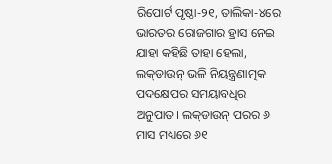ରିପୋର୍ଟ ପୃଷ୍ଠା-୨୧, ତାଲିକା-୪ରେ ଭାରତର ରୋଜଗାର ହ୍ରାସ ନେଇ ଯାହା କହିଛି ତାହା ହେଲା, ଲକ୍‌ଡାଉନ୍ ଭଳି ନିୟନ୍ତ୍ରଣାତ୍ମକ ପଦକ୍ଷେପର ସମୟାବଧିର ଅନୁପାତ। ଲକ୍‌ଡାଉନ୍ ପରର ୬ ମାସ ମଧ୍ୟରେ ୬୧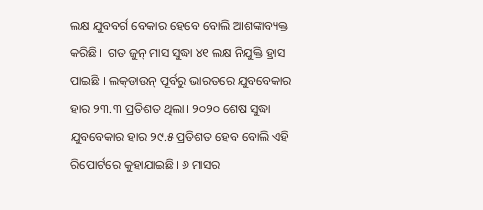ଲକ୍ଷ ଯୁବବର୍ଗ ବେକାର ହେବେ ବୋଲି ଆଶଙ୍କାବ୍ୟକ୍ତ କରିଛି।  ଗତ ଜୁନ୍ ମାସ ସୁଦ୍ଧା ୪୧ ଲକ୍ଷ ନିଯୁକ୍ତି ହ୍ରାସ ପାଇଛି । ଲକ୍‌‌ଡାଉନ୍ ପୂର୍ବରୁ ଭାରତରେ ଯୁବବେକାର ହାର ୨୩.୩ ପ୍ରତିଶତ ଥିଲା। ୨୦୨୦ ଶେଷ ସୁଦ୍ଧା ଯୁବବେକାର ହାର ୨୯.୫ ପ୍ରତିଶତ ହେବ ବୋଲି ଏହି ରିପୋର୍ଟରେ କୁହାଯାଇଛି। ୬ ମାସର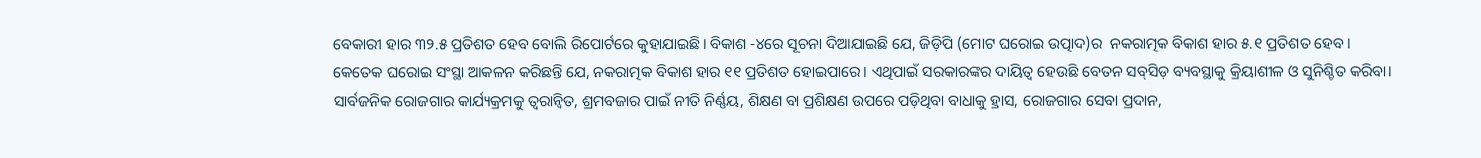ବେକାରୀ ହାର ୩୨.୫ ପ୍ରତିଶତ ହେବ ବୋଲି ରିପୋର୍ଟରେ କୁହାଯାଇଛି। ବିକାଶ -୪ରେ ସୂଚନା ଦିଆଯାଇଛି ଯେ, ଜିଡ଼ିପି (ମୋଟ ଘରୋଇ ଉତ୍ପାଦ)ର  ନକରାତ୍ମକ ବିକାଶ ହାର ୫.୧ ପ୍ରତିଶତ ହେବ। କେତେକ ଘରୋଇ ସଂସ୍ଥା ଆକଳନ କରିଛନ୍ତି ଯେ, ନକରାତ୍ମକ ବିକାଶ ହାର ୧୧ ପ୍ରତିଶତ ହୋଇପାରେ। ଏଥିପାଇଁ ସରକାରଙ୍କର ଦାୟିତ୍ୱ ହେଉଛି ବେତନ ସବ୍‌ସିଡ଼ ବ୍ୟବସ୍ଥାକୁ କ୍ରିୟାଶୀଳ ଓ ସୁନିଶ୍ଚିତ କରିବା। ସାର୍ବଜନିକ ରୋଜଗାର କାର୍ଯ୍ୟକ୍ରମକୁ ତ୍ୱରାନ୍ୱିତ, ଶ୍ରମବଜାର ପାଇଁ ନୀତି ନିର୍ଣ୍ଣୟ, ଶିକ୍ଷଣ ବା ପ୍ରଶିକ୍ଷଣ ଉପରେ ପଡ଼ିଥିବା ବାଧାକୁ ହ୍ରାସ, ରୋଜଗାର ସେବା ପ୍ରଦାନ,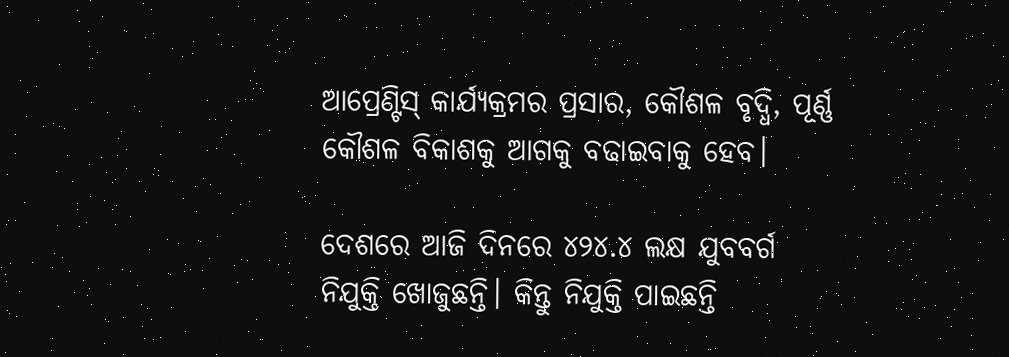ଆପ୍ରେଣ୍ଟିସ୍ କାର୍ଯ୍ୟକ୍ରମର ପ୍ରସାର, କୌଶଳ ବୃଦ୍ଧି, ପୂର୍ଣ୍ଣ କୌଶଳ ବିକାଶକୁ ଆଗକୁ ବଢାଇବାକୁ ହେବ।

ଦେଶରେ ଆଜି ଦିନରେ ୪୨୪.୪ ଲକ୍ଷ ଯୁବବର୍ଗ ନିଯୁକ୍ତି ଖୋଜୁଛନ୍ତି। କିନ୍ତୁ ନିଯୁକ୍ତି ପାଇଛନ୍ତି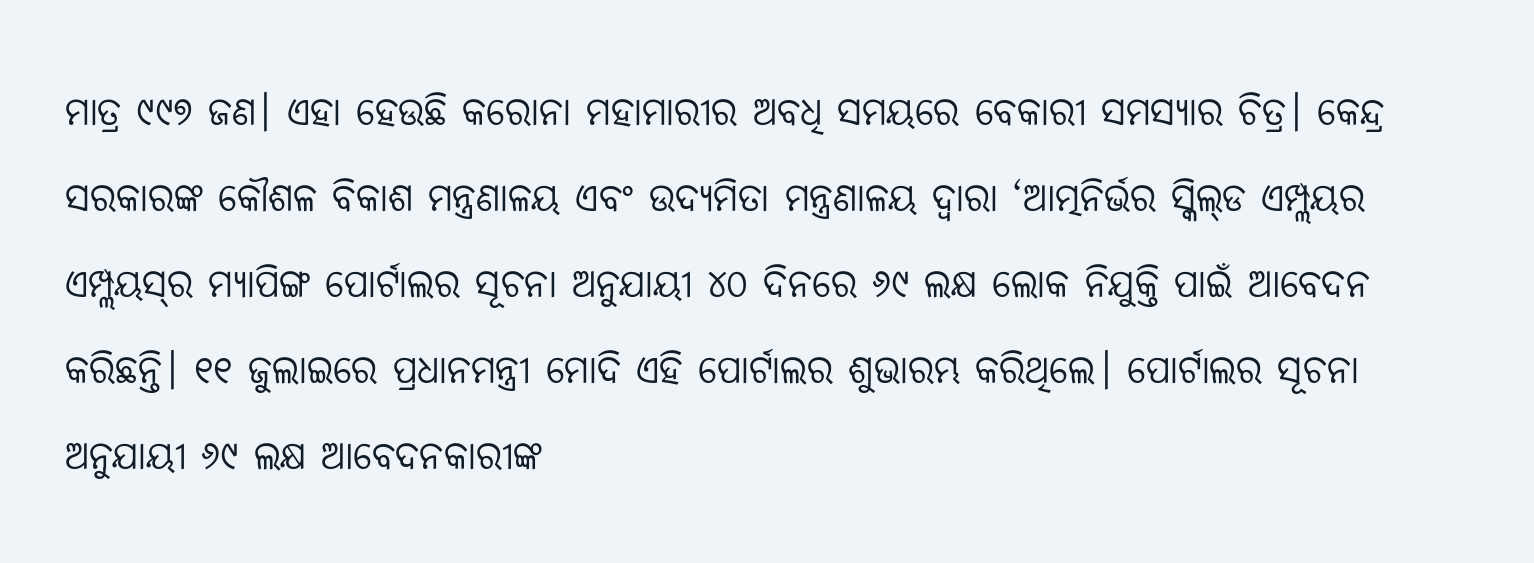ମାତ୍ର ୯୯୭ ଜଣ। ଏହା ହେଉଛି କରୋନା ମହାମାରୀର ଅବଧି ସମୟରେ ବେକାରୀ ସମସ୍ୟାର ଚିତ୍ର। କେନ୍ଦ୍ର ସରକାରଙ୍କ କୌଶଳ ବିକାଶ ମନ୍ତ୍ରଣାଳୟ ଏବଂ ଉଦ୍ୟମିତା ମନ୍ତ୍ରଣାଳୟ ଦ୍ୱାରା ‘ଆତ୍ମନିର୍ଭର ସ୍କିଲ୍‌ଡ ଏମ୍ପ୍ଲୟର ଏମ୍ପ୍ଲୟସ୍‌ର ମ୍ୟାପିଙ୍ଗ ପୋର୍ଟାଲର ସୂଚନା ଅନୁଯାୟୀ ୪୦ ଦିନରେ ୬୯ ଲକ୍ଷ ଲୋକ ନିଯୁକ୍ତି ପାଇଁ ଆବେଦନ କରିଛନ୍ତି। ୧୧ ଜୁଲାଇରେ ପ୍ରଧାନମନ୍ତ୍ରୀ ମୋଦି ଏହି ପୋର୍ଟାଲର ଶୁଭାରମ୍ଭ କରିଥିଲେ। ପୋର୍ଟାଲର ସୂଚନା ଅନୁଯାୟୀ ୬୯ ଲକ୍ଷ ଆବେଦନକାରୀଙ୍କ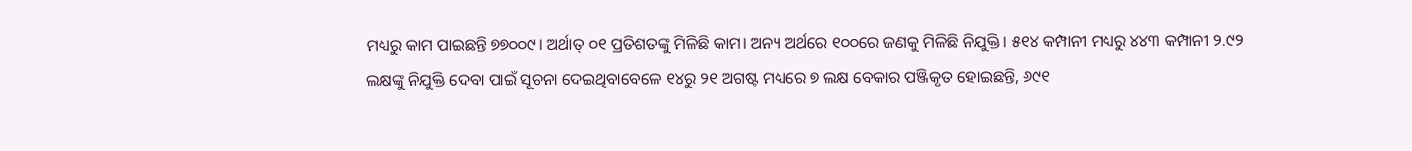ମଧ୍ୟରୁ କାମ ପାଇଛନ୍ତି ୭୭୦୦୯। ଅର୍ଥାତ୍ ୦୧ ପ୍ରତିଶତଙ୍କୁ ମିଳିଛି କାମ। ଅନ୍ୟ ଅର୍ଥରେ ୧୦୦ରେ ଜଣକୁ ମିଳିଛି ନିଯୁକ୍ତି। ୫୧୪ କମ୍ପାନୀ ମଧ୍ୟରୁ ୪୪୩ କମ୍ପାନୀ ୨.୯୨ ଲକ୍ଷଙ୍କୁ ନିଯୁକ୍ତି ଦେବା ପାଇଁ ସୂଚନା ଦେଇଥିବାବେଳେ ୧୪ରୁ ୨୧ ଅଗଷ୍ଟ ମଧ୍ୟରେ ୭ ଲକ୍ଷ ବେକାର ପଞ୍ଜିକୃତ ହୋଇଛନ୍ତି, ୬୯୧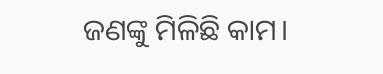ଜଣଙ୍କୁ ମିଳିଛି କାମ।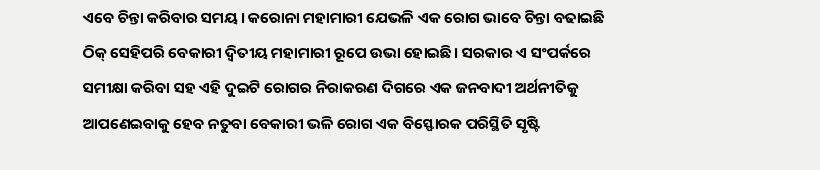ଏବେ ଚିନ୍ତା କରିବାର ସମୟ। କରୋନା ମହାମାରୀ ଯେଭଳି ଏକ ରୋଗ ଭାବେ ଚିନ୍ତା ବଢାଇଛି ଠିକ୍ ସେହିପରି ବେକାରୀ ଦ୍ୱିତୀୟ ମହାମାରୀ ରୂପେ ଉଭା ହୋଇଛି। ସରକାର ଏ ସଂପର୍କରେ ସମୀକ୍ଷା କରିବା ସହ ଏହି ଦୁଇଟି ରୋଗର ନିରାକରଣ ଦିଗରେ ଏକ ଜନବାଦୀ ଅର୍ଥନୀତିକୁ ଆପଣେଇବାକୁ ହେବ ନତୁବା ବେକାରୀ ଭଳି ରୋଗ ଏକ ବିସ୍ଫୋରକ ପରିସ୍ଥିତି ସୃଷ୍ଟି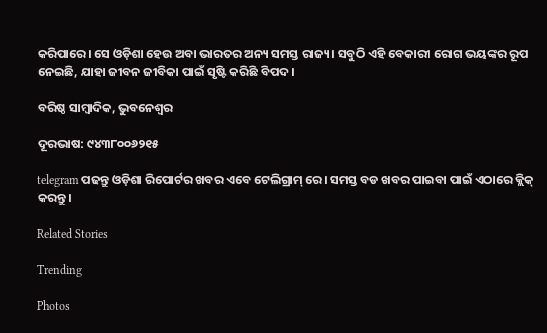କରିପାରେ। ସେ ଓଡ଼ିଶା ହେଉ ଅବା ଭାରତର ଅନ୍ୟ ସମସ୍ତ ରାଜ୍ୟ। ସବୁଠି ଏହି ବେକାରୀ ରୋଗ ଭୟଙ୍କର ରୂପ ନେଇଛି, ଯାହା ଜୀବନ ଜୀବିକା ପାଇଁ ସୃଷ୍ଟି କରିଛି ବିପଦ।

ବରିଷ୍ଠ ସାମ୍ବାଦିକ, ଭୁବନେଶ୍ୱର

ଦୂରଭାଷ: ୯୪୩୮୦୦୬୨୧୫

telegram ପଢନ୍ତୁ ଓଡ଼ିଶା ରିପୋର୍ଟର ଖବର ଏବେ ଟେଲିଗ୍ରାମ୍ ରେ। ସମସ୍ତ ବଡ ଖବର ପାଇବା ପାଇଁ ଏଠାରେ କ୍ଲିକ୍ କରନ୍ତୁ।

Related Stories

Trending

Photos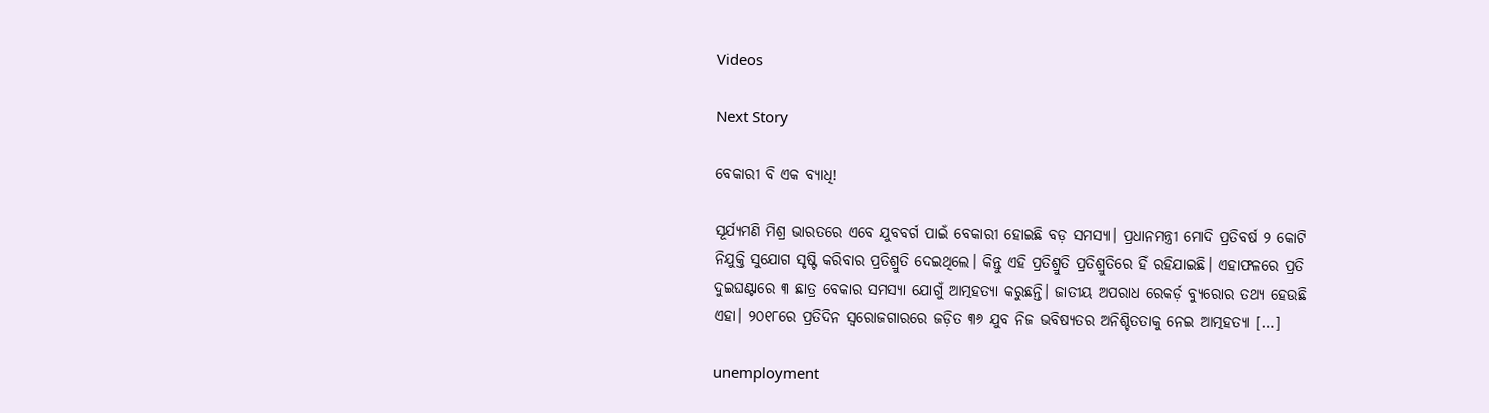Videos

Next Story

ବେକାରୀ ବି ଏକ ବ୍ୟାଧି!

ସୂର୍ଯ୍ୟମଣି ମିଶ୍ର ଭାରତରେ ଏବେ ଯୁବବର୍ଗ ପାଇଁ ବେକାରୀ ହୋଇଛି ବଡ଼ ସମସ୍ୟା। ପ୍ରଧାନମନ୍ତ୍ରୀ ମୋଦି ପ୍ରତିବର୍ଷ ୨ କୋଟି ନିଯୁକ୍ତି ସୁଯୋଗ ସୃଷ୍ଟି କରିବାର ପ୍ରତିଶ୍ରୁତି ଦେଇଥିଲେ। କିନ୍ତୁ ଏହି ପ୍ରତିଶ୍ରୁତି ପ୍ରତିଶ୍ରୁତିରେ ହିଁ ରହିଯାଇଛି। ଏହାଫଳରେ ପ୍ରତି ଦୁଇଘଣ୍ଟାରେ ୩ ଛାତ୍ର ବେକାର ସମସ୍ୟା ଯୋଗୁଁ ଆତ୍ମହତ୍ୟା କରୁଛନ୍ତି। ଜାତୀୟ ଅପରାଧ ରେକର୍ଡ଼ ବ୍ୟୁରୋର ତଥ୍ୟ ହେଉଛି ଏହା। ୨୦୧୮ରେ ପ୍ରତିଦିନ ସ୍ୱରୋଜଗାରରେ ଜଡ଼ିତ ୩୬ ଯୁବ ନିଜ ଭବିଷ୍ୟତର ଅନିଶ୍ଚିତତାକୁ ନେଇ ଆତ୍ମହତ୍ୟା […]

unemployment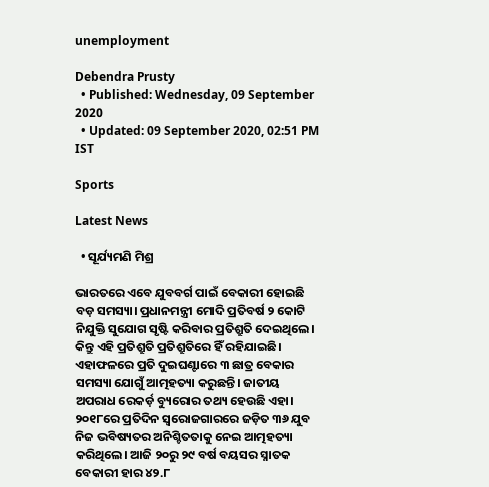unemployment

Debendra Prusty
  • Published: Wednesday, 09 September 2020
  • Updated: 09 September 2020, 02:51 PM IST

Sports

Latest News

  • ସୂର୍ଯ୍ୟମଣି ମିଶ୍ର

ଭାରତରେ ଏବେ ଯୁବବର୍ଗ ପାଇଁ ବେକାରୀ ହୋଇଛି ବଡ଼ ସମସ୍ୟା। ପ୍ରଧାନମନ୍ତ୍ରୀ ମୋଦି ପ୍ରତିବର୍ଷ ୨ କୋଟି ନିଯୁକ୍ତି ସୁଯୋଗ ସୃଷ୍ଟି କରିବାର ପ୍ରତିଶ୍ରୁତି ଦେଇଥିଲେ। କିନ୍ତୁ ଏହି ପ୍ରତିଶ୍ରୁତି ପ୍ରତିଶ୍ରୁତିରେ ହିଁ ରହିଯାଇଛି। ଏହାଫଳରେ ପ୍ରତି ଦୁଇଘଣ୍ଟାରେ ୩ ଛାତ୍ର ବେକାର ସମସ୍ୟା ଯୋଗୁଁ ଆତ୍ମହତ୍ୟା କରୁଛନ୍ତି। ଜାତୀୟ ଅପରାଧ ରେକର୍ଡ଼ ବ୍ୟୁରୋର ତଥ୍ୟ ହେଉଛି ଏହା। ୨୦୧୮ରେ ପ୍ରତିଦିନ ସ୍ୱରୋଜଗାରରେ ଜଡ଼ିତ ୩୬ ଯୁବ ନିଜ ଭବିଷ୍ୟତର ଅନିଶ୍ଚିତତାକୁ ନେଇ ଆତ୍ମହତ୍ୟା କରିଥିଲେ। ଆଜି ୨୦ରୁ ୨୯ ବର୍ଷ ବୟସର ସ୍ନାତକ ବେକାରୀ ହାର ୪୨.୮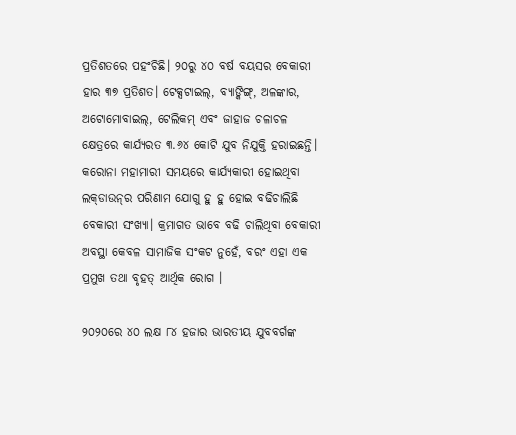ପ୍ରତିଶତରେ ପହଂଚିଛି। ୨୦ରୁ ୪୦ ବର୍ଷ ବୟସର ବେକାରୀ ହାର ୩୭ ପ୍ରତିଶତ। ଟେକ୍ସଟାଇଲ୍‌, ବ୍ୟାଙ୍କିଙ୍ଗ୍‌, ଅଳଙ୍କାର, ଅଟୋମୋବାଇଲ୍‌, ଟେଲିକମ୍ ଏବଂ ଜାହାଜ ଚଳାଚଳ କ୍ଷେତ୍ରରେ କାର୍ଯ୍ୟରତ ୩.୬୪ କୋଟି ଯୁବ ନିଯୁକ୍ତି ହରାଇଛନ୍ତି। କରୋନା ମହାମାରୀ ସମୟରେ କାର୍ଯ୍ୟକାରୀ ହୋଇଥିବା ଲକ୍‌ଡାଉନ୍‌ର ପରିଣାମ ଯୋଗୁ ହୁ ହୁ ହୋଇ ବଢିଚାଲିଛି ବେକାରୀ ସଂଖ୍ୟା। କ୍ରମାଗତ ଭାବେ ବଢି ଚାଲିଥିବା ବେକାରୀ ଅବସ୍ଥା କେବଳ ସାମାଜିକ ସଂକଟ ନୁହେଁ, ବରଂ ଏହା ଏକ ପ୍ରମୁଖ ତଥା ବୃହତ୍ ଆର୍ଥିକ ରୋଗ ।

୨୦୨୦ରେ ୪୦ ଲକ୍ଷ ୮୪ ହଜାର ଭାରତୀୟ ଯୁବବର୍ଗଙ୍କ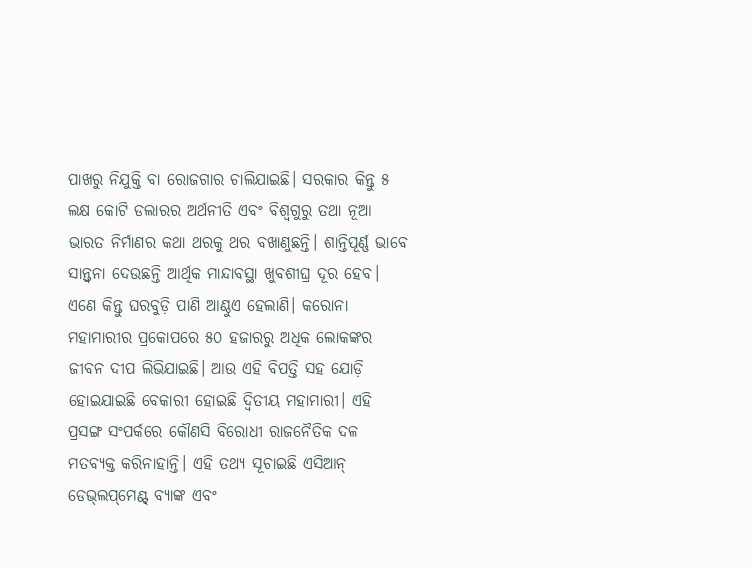ପାଖରୁ ନିଯୁକ୍ତି ବା ରୋଜଗାର ଚାଲିଯାଇଛି। ସରକାର କିନ୍ତୁ ୫ ଲକ୍ଷ କୋଟି ଡଲାରର ଅର୍ଥନୀତି ଏବଂ ବିଶ୍ୱଗୁରୁ ତଥା ନୂଆ ଭାରତ ନିର୍ମାଣର କଥା ଥରକୁ ଥର ବଖାଣୁଛନ୍ତି। ଶାନ୍ତିପୂର୍ଣ୍ଣ ଭାବେ ସାନ୍ତ୍ୱନା ଦେଉଛନ୍ତି ଆର୍ଥିକ ମାନ୍ଦାବସ୍ଥା ଖୁବଶୀଘ୍ର ଦୂର ହେବ। ଏଣେ କିନ୍ତୁ ଘରବୁଡ଼ି ପାଣି ଆଣ୍ଠୁଏ ହେଲାଣି। କରୋନା ମହାମାରୀର ପ୍ରକୋପରେ ୫୦ ହଜାରରୁ ଅଧିକ ଲୋକଙ୍କର ଜୀବନ ଦୀପ ଲିଭିଯାଇଛି। ଆଉ ଏହି ବିପତ୍ତି ସହ ଯୋଡ଼ି ହୋଇଯାଇଛି ବେକାରୀ ହୋଇଛି ଦ୍ୱିତୀୟ ମହାମାରୀ। ଏହି ପ୍ରସଙ୍ଗ ସଂପର୍କରେ କୌଣସି ବିରୋଧୀ ରାଜନୈତିକ ଦଳ ମତବ୍ୟକ୍ତ କରିନାହାନ୍ତି। ଏହି ତଥ୍ୟ ସୂଚାଇଛି ଏସିଆନ୍ ଡେଭ୍‌ଲପ୍‌ମେଣ୍ଟ୍ ବ୍ୟାଙ୍କ ଏବଂ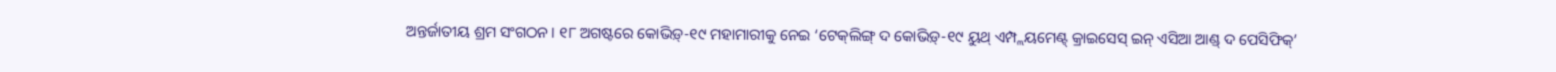ଅନ୍ତର୍ଜାତୀୟ ଶ୍ରମ ସଂଗଠନ। ୧୮ ଅଗଷ୍ଟରେ କୋଭିଡ଼୍‌-୧୯ ମହାମାରୀକୁ ନେଇ ‘ଟେକ୍‌ଲିଙ୍ଗ୍ ଦ କୋଭିଡ଼୍‌-୧୯ ୟୁଥ୍ ଏମ୍ପ୍ଲୟମେଣ୍ଟ୍ କ୍ରାଇସେସ୍ ଇନ୍ ଏସିଆ ଆଣ୍ଡ୍ ଦ ପେସିଫିକ୍‌’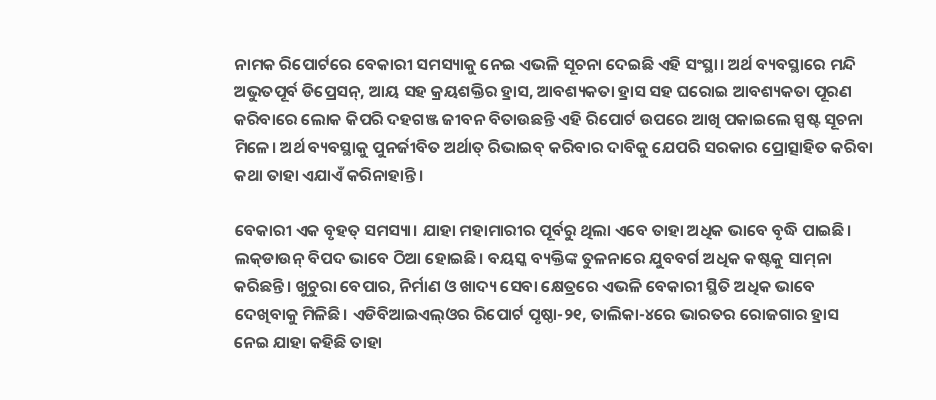ନାମକ ରିପୋର୍ଟରେ ବେକାରୀ ସମସ୍ୟାକୁ ନେଇ ଏଭଳି ସୂଚନା ଦେଇଛି ଏହି ସଂସ୍ଥା। ଅର୍ଥ ବ୍ୟବସ୍ଥାରେ ମନ୍ଦି ଅଭୁତପୂର୍ବ ଡିପ୍ରେସନ୍‌, ଆୟ ସହ କ୍ରୟଶକ୍ତିର ହ୍ରାସ, ଆବଶ୍ୟକତା ହ୍ରାସ ସହ ଘରୋଇ ଆବଶ୍ୟକତା ପୂରଣ କରିବାରେ ଲୋକ କିପରି ଦହଗଞ୍ଜ ଜୀବନ ବିତାଉଛନ୍ତି ଏହି ରିପୋର୍ଟ ଉପରେ ଆଖି ପକାଇଲେ ସ୍ପଷ୍ଟ ସୂଚନା ମିଳେ। ଅର୍ଥ ବ୍ୟବସ୍ଥାକୁ ପୁନର୍ଜୀବିତ ଅର୍ଥାତ୍ ରିଭାଇବ୍ କରିବାର ଦାବିକୁ ଯେପରି ସରକାର ପ୍ରୋତ୍ସାହିତ କରିବା କଥା ତାହା ଏଯାଏଁ କରିନାହାନ୍ତି।

ବେକାରୀ ଏକ ବୃହତ୍ ସମସ୍ୟା। ଯାହା ମହାମାରୀର ପୂର୍ବରୁ ଥିଲା ଏବେ ତାହା ଅଧିକ ଭାବେ ବୃଦ୍ଧି ପାଇଛି। ଲକ୍‌ଡାଉନ୍ ବିପଦ ଭାବେ ଠିଆ ହୋଇଛି। ବୟସ୍କ ବ୍ୟକ୍ତିଙ୍କ ତୁଳନାରେ ଯୁବବର୍ଗ ଅଧିକ କଷ୍ଟକୁ ସାମ୍‌ନା କରିଛନ୍ତି। ଖୁଚୁରା ବେପାର, ନିର୍ମାଣ ଓ ଖାଦ୍ୟ ସେବା କ୍ଷେତ୍ରରେ ଏଭଳି ବେକାରୀ ସ୍ଥିତି ଅଧିକ ଭାବେ ଦେଖିବାକୁ ମିଳିଛି। ଏଡିବିଆଇଏଲ୍‌ଓର ରିପୋର୍ଟ ପୃଷ୍ଠା-୨୧, ତାଲିକା-୪ରେ ଭାରତର ରୋଜଗାର ହ୍ରାସ ନେଇ ଯାହା କହିଛି ତାହା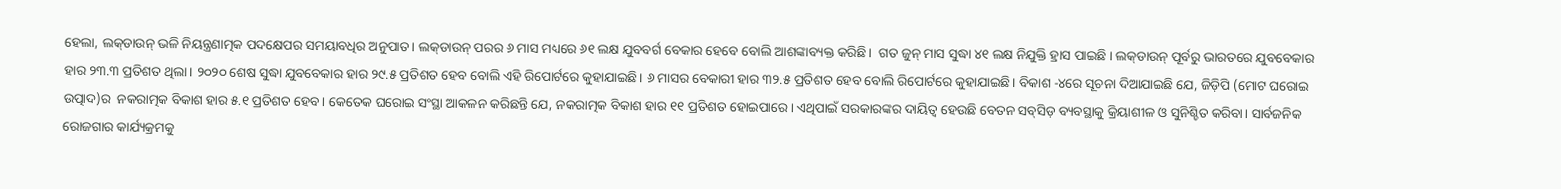ହେଲା, ଲକ୍‌ଡାଉନ୍ ଭଳି ନିୟନ୍ତ୍ରଣାତ୍ମକ ପଦକ୍ଷେପର ସମୟାବଧିର ଅନୁପାତ। ଲକ୍‌ଡାଉନ୍ ପରର ୬ ମାସ ମଧ୍ୟରେ ୬୧ ଲକ୍ଷ ଯୁବବର୍ଗ ବେକାର ହେବେ ବୋଲି ଆଶଙ୍କାବ୍ୟକ୍ତ କରିଛି।  ଗତ ଜୁନ୍ ମାସ ସୁଦ୍ଧା ୪୧ ଲକ୍ଷ ନିଯୁକ୍ତି ହ୍ରାସ ପାଇଛି । ଲକ୍‌‌ଡାଉନ୍ ପୂର୍ବରୁ ଭାରତରେ ଯୁବବେକାର ହାର ୨୩.୩ ପ୍ରତିଶତ ଥିଲା। ୨୦୨୦ ଶେଷ ସୁଦ୍ଧା ଯୁବବେକାର ହାର ୨୯.୫ ପ୍ରତିଶତ ହେବ ବୋଲି ଏହି ରିପୋର୍ଟରେ କୁହାଯାଇଛି। ୬ ମାସର ବେକାରୀ ହାର ୩୨.୫ ପ୍ରତିଶତ ହେବ ବୋଲି ରିପୋର୍ଟରେ କୁହାଯାଇଛି। ବିକାଶ -୪ରେ ସୂଚନା ଦିଆଯାଇଛି ଯେ, ଜିଡ଼ିପି (ମୋଟ ଘରୋଇ ଉତ୍ପାଦ)ର  ନକରାତ୍ମକ ବିକାଶ ହାର ୫.୧ ପ୍ରତିଶତ ହେବ। କେତେକ ଘରୋଇ ସଂସ୍ଥା ଆକଳନ କରିଛନ୍ତି ଯେ, ନକରାତ୍ମକ ବିକାଶ ହାର ୧୧ ପ୍ରତିଶତ ହୋଇପାରେ। ଏଥିପାଇଁ ସରକାରଙ୍କର ଦାୟିତ୍ୱ ହେଉଛି ବେତନ ସବ୍‌ସିଡ଼ ବ୍ୟବସ୍ଥାକୁ କ୍ରିୟାଶୀଳ ଓ ସୁନିଶ୍ଚିତ କରିବା। ସାର୍ବଜନିକ ରୋଜଗାର କାର୍ଯ୍ୟକ୍ରମକୁ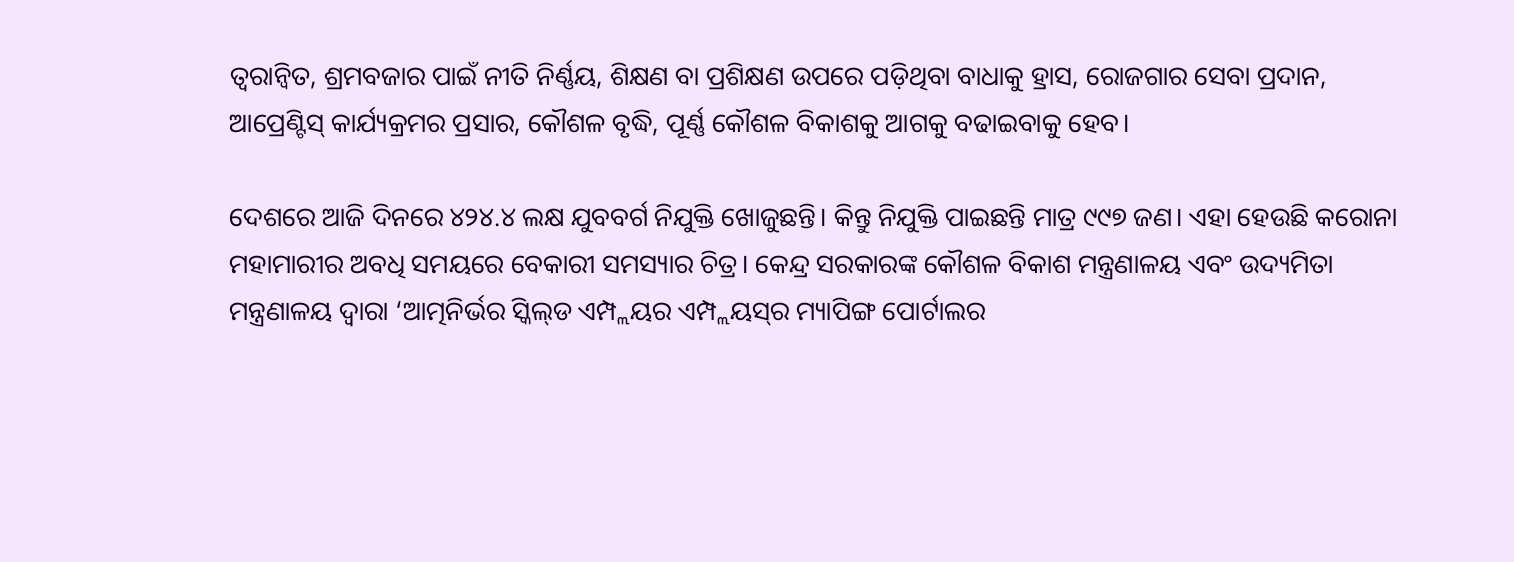ତ୍ୱରାନ୍ୱିତ, ଶ୍ରମବଜାର ପାଇଁ ନୀତି ନିର୍ଣ୍ଣୟ, ଶିକ୍ଷଣ ବା ପ୍ରଶିକ୍ଷଣ ଉପରେ ପଡ଼ିଥିବା ବାଧାକୁ ହ୍ରାସ, ରୋଜଗାର ସେବା ପ୍ରଦାନ, ଆପ୍ରେଣ୍ଟିସ୍ କାର୍ଯ୍ୟକ୍ରମର ପ୍ରସାର, କୌଶଳ ବୃଦ୍ଧି, ପୂର୍ଣ୍ଣ କୌଶଳ ବିକାଶକୁ ଆଗକୁ ବଢାଇବାକୁ ହେବ।

ଦେଶରେ ଆଜି ଦିନରେ ୪୨୪.୪ ଲକ୍ଷ ଯୁବବର୍ଗ ନିଯୁକ୍ତି ଖୋଜୁଛନ୍ତି। କିନ୍ତୁ ନିଯୁକ୍ତି ପାଇଛନ୍ତି ମାତ୍ର ୯୯୭ ଜଣ। ଏହା ହେଉଛି କରୋନା ମହାମାରୀର ଅବଧି ସମୟରେ ବେକାରୀ ସମସ୍ୟାର ଚିତ୍ର। କେନ୍ଦ୍ର ସରକାରଙ୍କ କୌଶଳ ବିକାଶ ମନ୍ତ୍ରଣାଳୟ ଏବଂ ଉଦ୍ୟମିତା ମନ୍ତ୍ରଣାଳୟ ଦ୍ୱାରା ‘ଆତ୍ମନିର୍ଭର ସ୍କିଲ୍‌ଡ ଏମ୍ପ୍ଲୟର ଏମ୍ପ୍ଲୟସ୍‌ର ମ୍ୟାପିଙ୍ଗ ପୋର୍ଟାଲର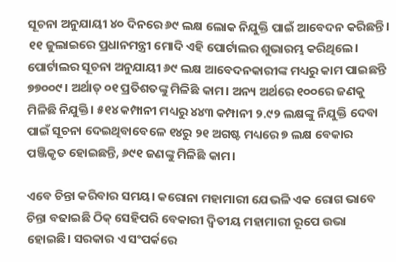ସୂଚନା ଅନୁଯାୟୀ ୪୦ ଦିନରେ ୬୯ ଲକ୍ଷ ଲୋକ ନିଯୁକ୍ତି ପାଇଁ ଆବେଦନ କରିଛନ୍ତି। ୧୧ ଜୁଲାଇରେ ପ୍ରଧାନମନ୍ତ୍ରୀ ମୋଦି ଏହି ପୋର୍ଟାଲର ଶୁଭାରମ୍ଭ କରିଥିଲେ। ପୋର୍ଟାଲର ସୂଚନା ଅନୁଯାୟୀ ୬୯ ଲକ୍ଷ ଆବେଦନକାରୀଙ୍କ ମଧ୍ୟରୁ କାମ ପାଇଛନ୍ତି ୭୭୦୦୯। ଅର୍ଥାତ୍ ୦୧ ପ୍ରତିଶତଙ୍କୁ ମିଳିଛି କାମ। ଅନ୍ୟ ଅର୍ଥରେ ୧୦୦ରେ ଜଣକୁ ମିଳିଛି ନିଯୁକ୍ତି। ୫୧୪ କମ୍ପାନୀ ମଧ୍ୟରୁ ୪୪୩ କମ୍ପାନୀ ୨.୯୨ ଲକ୍ଷଙ୍କୁ ନିଯୁକ୍ତି ଦେବା ପାଇଁ ସୂଚନା ଦେଇଥିବାବେଳେ ୧୪ରୁ ୨୧ ଅଗଷ୍ଟ ମଧ୍ୟରେ ୭ ଲକ୍ଷ ବେକାର ପଞ୍ଜିକୃତ ହୋଇଛନ୍ତି, ୬୯୧ ଜଣଙ୍କୁ ମିଳିଛି କାମ।

ଏବେ ଚିନ୍ତା କରିବାର ସମୟ। କରୋନା ମହାମାରୀ ଯେଭଳି ଏକ ରୋଗ ଭାବେ ଚିନ୍ତା ବଢାଇଛି ଠିକ୍ ସେହିପରି ବେକାରୀ ଦ୍ୱିତୀୟ ମହାମାରୀ ରୂପେ ଉଭା ହୋଇଛି। ସରକାର ଏ ସଂପର୍କରେ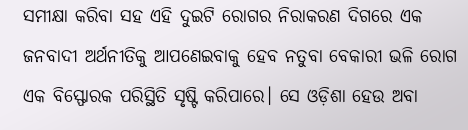ସମୀକ୍ଷା କରିବା ସହ ଏହି ଦୁଇଟି ରୋଗର ନିରାକରଣ ଦିଗରେ ଏକ ଜନବାଦୀ ଅର୍ଥନୀତିକୁ ଆପଣେଇବାକୁ ହେବ ନତୁବା ବେକାରୀ ଭଳି ରୋଗ ଏକ ବିସ୍ଫୋରକ ପରିସ୍ଥିତି ସୃଷ୍ଟି କରିପାରେ। ସେ ଓଡ଼ିଶା ହେଉ ଅବା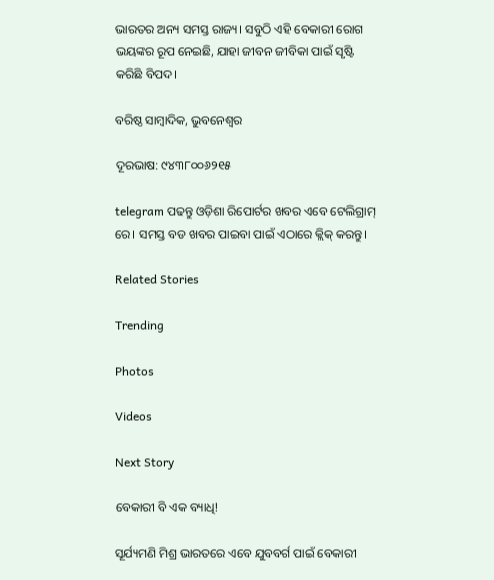ଭାରତର ଅନ୍ୟ ସମସ୍ତ ରାଜ୍ୟ। ସବୁଠି ଏହି ବେକାରୀ ରୋଗ ଭୟଙ୍କର ରୂପ ନେଇଛି, ଯାହା ଜୀବନ ଜୀବିକା ପାଇଁ ସୃଷ୍ଟି କରିଛି ବିପଦ।

ବରିଷ୍ଠ ସାମ୍ବାଦିକ, ଭୁବନେଶ୍ୱର

ଦୂରଭାଷ: ୯୪୩୮୦୦୬୨୧୫

telegram ପଢନ୍ତୁ ଓଡ଼ିଶା ରିପୋର୍ଟର ଖବର ଏବେ ଟେଲିଗ୍ରାମ୍ ରେ। ସମସ୍ତ ବଡ ଖବର ପାଇବା ପାଇଁ ଏଠାରେ କ୍ଲିକ୍ କରନ୍ତୁ।

Related Stories

Trending

Photos

Videos

Next Story

ବେକାରୀ ବି ଏକ ବ୍ୟାଧି!

ସୂର୍ଯ୍ୟମଣି ମିଶ୍ର ଭାରତରେ ଏବେ ଯୁବବର୍ଗ ପାଇଁ ବେକାରୀ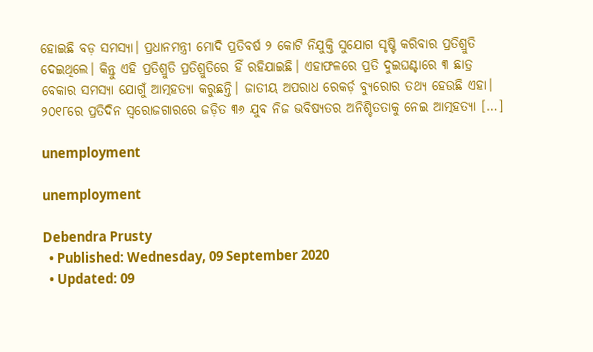ହୋଇଛି ବଡ଼ ସମସ୍ୟା। ପ୍ରଧାନମନ୍ତ୍ରୀ ମୋଦି ପ୍ରତିବର୍ଷ ୨ କୋଟି ନିଯୁକ୍ତି ସୁଯୋଗ ସୃଷ୍ଟି କରିବାର ପ୍ରତିଶ୍ରୁତି ଦେଇଥିଲେ। କିନ୍ତୁ ଏହି ପ୍ରତିଶ୍ରୁତି ପ୍ରତିଶ୍ରୁତିରେ ହିଁ ରହିଯାଇଛି। ଏହାଫଳରେ ପ୍ରତି ଦୁଇଘଣ୍ଟାରେ ୩ ଛାତ୍ର ବେକାର ସମସ୍ୟା ଯୋଗୁଁ ଆତ୍ମହତ୍ୟା କରୁଛନ୍ତି। ଜାତୀୟ ଅପରାଧ ରେକର୍ଡ଼ ବ୍ୟୁରୋର ତଥ୍ୟ ହେଉଛି ଏହା। ୨୦୧୮ରେ ପ୍ରତିଦିନ ସ୍ୱରୋଜଗାରରେ ଜଡ଼ିତ ୩୬ ଯୁବ ନିଜ ଭବିଷ୍ୟତର ଅନିଶ୍ଚିତତାକୁ ନେଇ ଆତ୍ମହତ୍ୟା […]

unemployment

unemployment

Debendra Prusty
  • Published: Wednesday, 09 September 2020
  • Updated: 09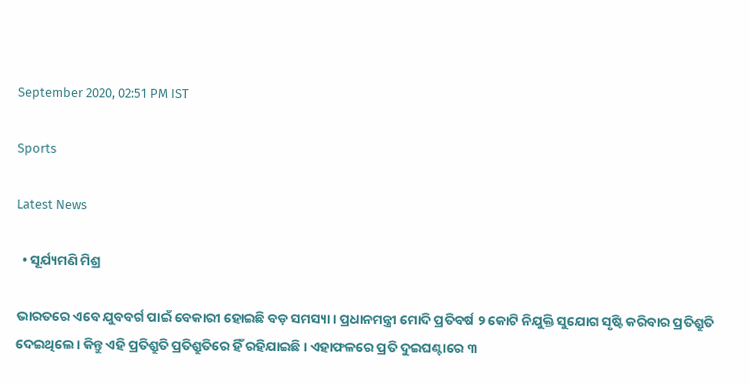September 2020, 02:51 PM IST

Sports

Latest News

  • ସୂର୍ଯ୍ୟମଣି ମିଶ୍ର

ଭାରତରେ ଏବେ ଯୁବବର୍ଗ ପାଇଁ ବେକାରୀ ହୋଇଛି ବଡ଼ ସମସ୍ୟା। ପ୍ରଧାନମନ୍ତ୍ରୀ ମୋଦି ପ୍ରତିବର୍ଷ ୨ କୋଟି ନିଯୁକ୍ତି ସୁଯୋଗ ସୃଷ୍ଟି କରିବାର ପ୍ରତିଶ୍ରୁତି ଦେଇଥିଲେ। କିନ୍ତୁ ଏହି ପ୍ରତିଶ୍ରୁତି ପ୍ରତିଶ୍ରୁତିରେ ହିଁ ରହିଯାଇଛି। ଏହାଫଳରେ ପ୍ରତି ଦୁଇଘଣ୍ଟାରେ ୩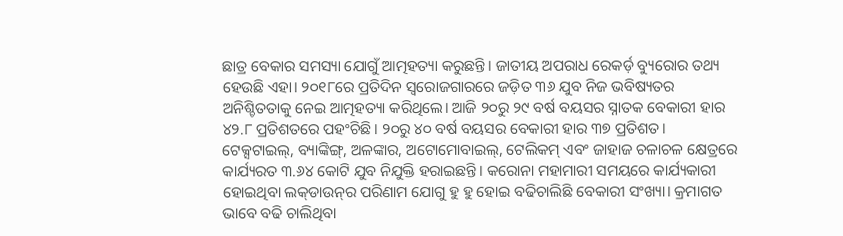ଛାତ୍ର ବେକାର ସମସ୍ୟା ଯୋଗୁଁ ଆତ୍ମହତ୍ୟା କରୁଛନ୍ତି। ଜାତୀୟ ଅପରାଧ ରେକର୍ଡ଼ ବ୍ୟୁରୋର ତଥ୍ୟ ହେଉଛି ଏହା। ୨୦୧୮ରେ ପ୍ରତିଦିନ ସ୍ୱରୋଜଗାରରେ ଜଡ଼ିତ ୩୬ ଯୁବ ନିଜ ଭବିଷ୍ୟତର ଅନିଶ୍ଚିତତାକୁ ନେଇ ଆତ୍ମହତ୍ୟା କରିଥିଲେ। ଆଜି ୨୦ରୁ ୨୯ ବର୍ଷ ବୟସର ସ୍ନାତକ ବେକାରୀ ହାର ୪୨.୮ ପ୍ରତିଶତରେ ପହଂଚିଛି। ୨୦ରୁ ୪୦ ବର୍ଷ ବୟସର ବେକାରୀ ହାର ୩୭ ପ୍ରତିଶତ। ଟେକ୍ସଟାଇଲ୍‌, ବ୍ୟାଙ୍କିଙ୍ଗ୍‌, ଅଳଙ୍କାର, ଅଟୋମୋବାଇଲ୍‌, ଟେଲିକମ୍ ଏବଂ ଜାହାଜ ଚଳାଚଳ କ୍ଷେତ୍ରରେ କାର୍ଯ୍ୟରତ ୩.୬୪ କୋଟି ଯୁବ ନିଯୁକ୍ତି ହରାଇଛନ୍ତି। କରୋନା ମହାମାରୀ ସମୟରେ କାର୍ଯ୍ୟକାରୀ ହୋଇଥିବା ଲକ୍‌ଡାଉନ୍‌ର ପରିଣାମ ଯୋଗୁ ହୁ ହୁ ହୋଇ ବଢିଚାଲିଛି ବେକାରୀ ସଂଖ୍ୟା। କ୍ରମାଗତ ଭାବେ ବଢି ଚାଲିଥିବା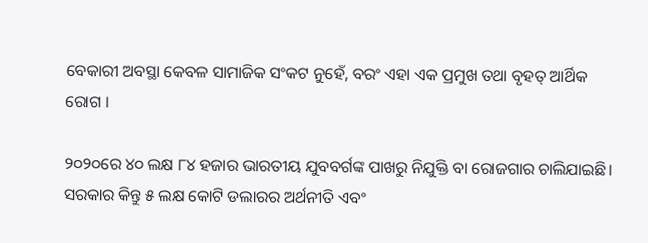ବେକାରୀ ଅବସ୍ଥା କେବଳ ସାମାଜିକ ସଂକଟ ନୁହେଁ, ବରଂ ଏହା ଏକ ପ୍ରମୁଖ ତଥା ବୃହତ୍ ଆର୍ଥିକ ରୋଗ ।

୨୦୨୦ରେ ୪୦ ଲକ୍ଷ ୮୪ ହଜାର ଭାରତୀୟ ଯୁବବର୍ଗଙ୍କ ପାଖରୁ ନିଯୁକ୍ତି ବା ରୋଜଗାର ଚାଲିଯାଇଛି। ସରକାର କିନ୍ତୁ ୫ ଲକ୍ଷ କୋଟି ଡଲାରର ଅର୍ଥନୀତି ଏବଂ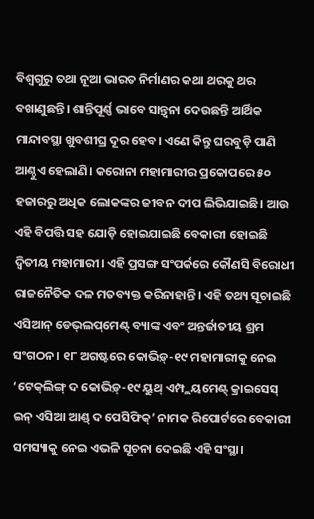ବିଶ୍ୱଗୁରୁ ତଥା ନୂଆ ଭାରତ ନିର୍ମାଣର କଥା ଥରକୁ ଥର ବଖାଣୁଛନ୍ତି। ଶାନ୍ତିପୂର୍ଣ୍ଣ ଭାବେ ସାନ୍ତ୍ୱନା ଦେଉଛନ୍ତି ଆର୍ଥିକ ମାନ୍ଦାବସ୍ଥା ଖୁବଶୀଘ୍ର ଦୂର ହେବ। ଏଣେ କିନ୍ତୁ ଘରବୁଡ଼ି ପାଣି ଆଣ୍ଠୁଏ ହେଲାଣି। କରୋନା ମହାମାରୀର ପ୍ରକୋପରେ ୫୦ ହଜାରରୁ ଅଧିକ ଲୋକଙ୍କର ଜୀବନ ଦୀପ ଲିଭିଯାଇଛି। ଆଉ ଏହି ବିପତ୍ତି ସହ ଯୋଡ଼ି ହୋଇଯାଇଛି ବେକାରୀ ହୋଇଛି ଦ୍ୱିତୀୟ ମହାମାରୀ। ଏହି ପ୍ରସଙ୍ଗ ସଂପର୍କରେ କୌଣସି ବିରୋଧୀ ରାଜନୈତିକ ଦଳ ମତବ୍ୟକ୍ତ କରିନାହାନ୍ତି। ଏହି ତଥ୍ୟ ସୂଚାଇଛି ଏସିଆନ୍ ଡେଭ୍‌ଲପ୍‌ମେଣ୍ଟ୍ ବ୍ୟାଙ୍କ ଏବଂ ଅନ୍ତର୍ଜାତୀୟ ଶ୍ରମ ସଂଗଠନ। ୧୮ ଅଗଷ୍ଟରେ କୋଭିଡ଼୍‌-୧୯ ମହାମାରୀକୁ ନେଇ ‘ଟେକ୍‌ଲିଙ୍ଗ୍ ଦ କୋଭିଡ଼୍‌-୧୯ ୟୁଥ୍ ଏମ୍ପ୍ଲୟମେଣ୍ଟ୍ କ୍ରାଇସେସ୍ ଇନ୍ ଏସିଆ ଆଣ୍ଡ୍ ଦ ପେସିଫିକ୍‌’ ନାମକ ରିପୋର୍ଟରେ ବେକାରୀ ସମସ୍ୟାକୁ ନେଇ ଏଭଳି ସୂଚନା ଦେଇଛି ଏହି ସଂସ୍ଥା।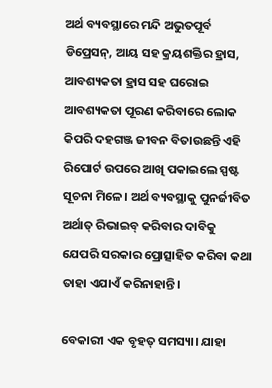ଅର୍ଥ ବ୍ୟବସ୍ଥାରେ ମନ୍ଦି ଅଭୁତପୂର୍ବ ଡିପ୍ରେସନ୍‌, ଆୟ ସହ କ୍ରୟଶକ୍ତିର ହ୍ରାସ, ଆବଶ୍ୟକତା ହ୍ରାସ ସହ ଘରୋଇ ଆବଶ୍ୟକତା ପୂରଣ କରିବାରେ ଲୋକ କିପରି ଦହଗଞ୍ଜ ଜୀବନ ବିତାଉଛନ୍ତି ଏହି ରିପୋର୍ଟ ଉପରେ ଆଖି ପକାଇଲେ ସ୍ପଷ୍ଟ ସୂଚନା ମିଳେ। ଅର୍ଥ ବ୍ୟବସ୍ଥାକୁ ପୁନର୍ଜୀବିତ ଅର୍ଥାତ୍ ରିଭାଇବ୍ କରିବାର ଦାବିକୁ ଯେପରି ସରକାର ପ୍ରୋତ୍ସାହିତ କରିବା କଥା ତାହା ଏଯାଏଁ କରିନାହାନ୍ତି।

ବେକାରୀ ଏକ ବୃହତ୍ ସମସ୍ୟା। ଯାହା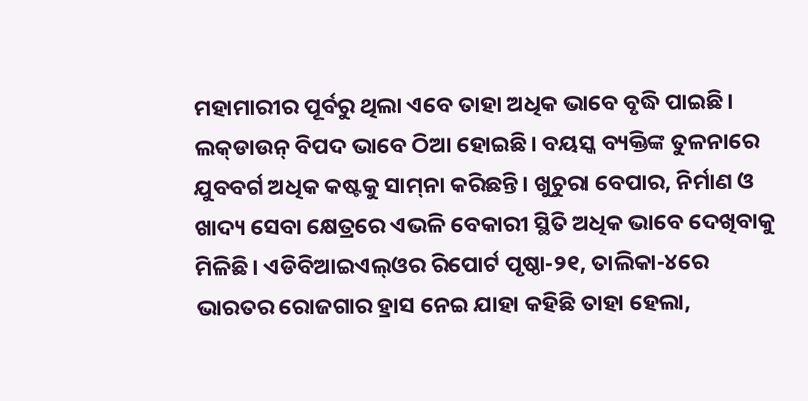ମହାମାରୀର ପୂର୍ବରୁ ଥିଲା ଏବେ ତାହା ଅଧିକ ଭାବେ ବୃଦ୍ଧି ପାଇଛି। ଲକ୍‌ଡାଉନ୍ ବିପଦ ଭାବେ ଠିଆ ହୋଇଛି। ବୟସ୍କ ବ୍ୟକ୍ତିଙ୍କ ତୁଳନାରେ ଯୁବବର୍ଗ ଅଧିକ କଷ୍ଟକୁ ସାମ୍‌ନା କରିଛନ୍ତି। ଖୁଚୁରା ବେପାର, ନିର୍ମାଣ ଓ ଖାଦ୍ୟ ସେବା କ୍ଷେତ୍ରରେ ଏଭଳି ବେକାରୀ ସ୍ଥିତି ଅଧିକ ଭାବେ ଦେଖିବାକୁ ମିଳିଛି। ଏଡିବିଆଇଏଲ୍‌ଓର ରିପୋର୍ଟ ପୃଷ୍ଠା-୨୧, ତାଲିକା-୪ରେ ଭାରତର ରୋଜଗାର ହ୍ରାସ ନେଇ ଯାହା କହିଛି ତାହା ହେଲା,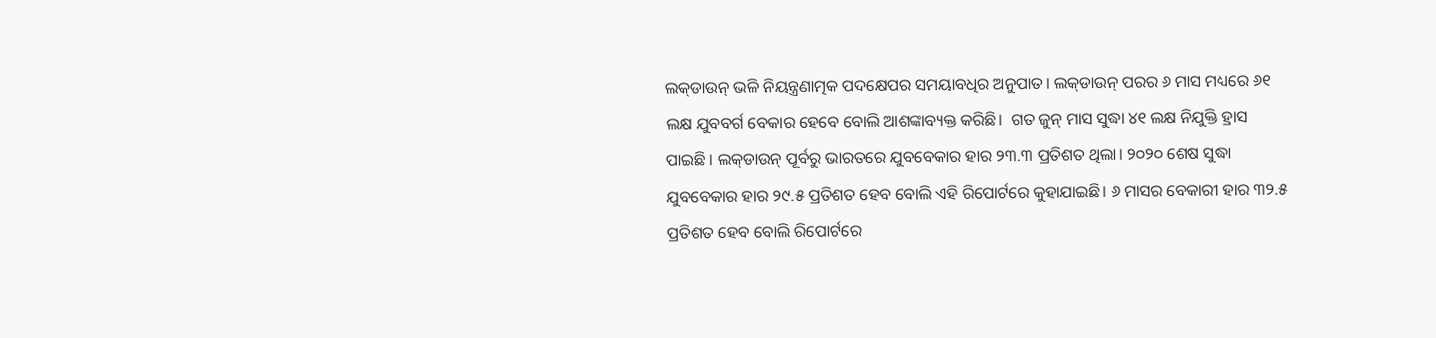ଲକ୍‌ଡାଉନ୍ ଭଳି ନିୟନ୍ତ୍ରଣାତ୍ମକ ପଦକ୍ଷେପର ସମୟାବଧିର ଅନୁପାତ। ଲକ୍‌ଡାଉନ୍ ପରର ୬ ମାସ ମଧ୍ୟରେ ୬୧ ଲକ୍ଷ ଯୁବବର୍ଗ ବେକାର ହେବେ ବୋଲି ଆଶଙ୍କାବ୍ୟକ୍ତ କରିଛି।  ଗତ ଜୁନ୍ ମାସ ସୁଦ୍ଧା ୪୧ ଲକ୍ଷ ନିଯୁକ୍ତି ହ୍ରାସ ପାଇଛି । ଲକ୍‌‌ଡାଉନ୍ ପୂର୍ବରୁ ଭାରତରେ ଯୁବବେକାର ହାର ୨୩.୩ ପ୍ରତିଶତ ଥିଲା। ୨୦୨୦ ଶେଷ ସୁଦ୍ଧା ଯୁବବେକାର ହାର ୨୯.୫ ପ୍ରତିଶତ ହେବ ବୋଲି ଏହି ରିପୋର୍ଟରେ କୁହାଯାଇଛି। ୬ ମାସର ବେକାରୀ ହାର ୩୨.୫ ପ୍ରତିଶତ ହେବ ବୋଲି ରିପୋର୍ଟରେ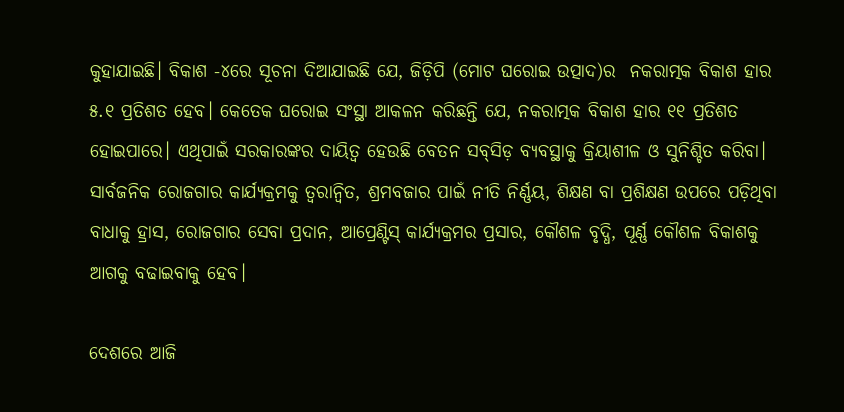କୁହାଯାଇଛି। ବିକାଶ -୪ରେ ସୂଚନା ଦିଆଯାଇଛି ଯେ, ଜିଡ଼ିପି (ମୋଟ ଘରୋଇ ଉତ୍ପାଦ)ର  ନକରାତ୍ମକ ବିକାଶ ହାର ୫.୧ ପ୍ରତିଶତ ହେବ। କେତେକ ଘରୋଇ ସଂସ୍ଥା ଆକଳନ କରିଛନ୍ତି ଯେ, ନକରାତ୍ମକ ବିକାଶ ହାର ୧୧ ପ୍ରତିଶତ ହୋଇପାରେ। ଏଥିପାଇଁ ସରକାରଙ୍କର ଦାୟିତ୍ୱ ହେଉଛି ବେତନ ସବ୍‌ସିଡ଼ ବ୍ୟବସ୍ଥାକୁ କ୍ରିୟାଶୀଳ ଓ ସୁନିଶ୍ଚିତ କରିବା। ସାର୍ବଜନିକ ରୋଜଗାର କାର୍ଯ୍ୟକ୍ରମକୁ ତ୍ୱରାନ୍ୱିତ, ଶ୍ରମବଜାର ପାଇଁ ନୀତି ନିର୍ଣ୍ଣୟ, ଶିକ୍ଷଣ ବା ପ୍ରଶିକ୍ଷଣ ଉପରେ ପଡ଼ିଥିବା ବାଧାକୁ ହ୍ରାସ, ରୋଜଗାର ସେବା ପ୍ରଦାନ, ଆପ୍ରେଣ୍ଟିସ୍ କାର୍ଯ୍ୟକ୍ରମର ପ୍ରସାର, କୌଶଳ ବୃଦ୍ଧି, ପୂର୍ଣ୍ଣ କୌଶଳ ବିକାଶକୁ ଆଗକୁ ବଢାଇବାକୁ ହେବ।

ଦେଶରେ ଆଜି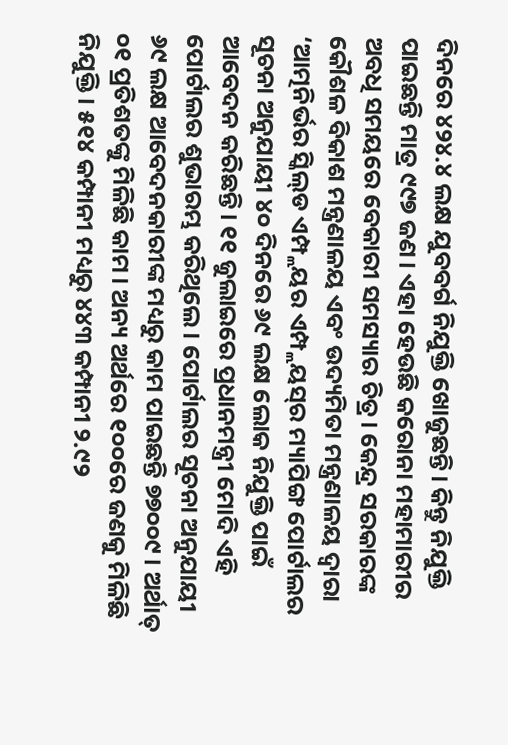ଦିନରେ ୪୨୪.୪ ଲକ୍ଷ ଯୁବବର୍ଗ ନିଯୁକ୍ତି ଖୋଜୁଛନ୍ତି। କିନ୍ତୁ ନିଯୁକ୍ତି ପାଇଛନ୍ତି ମାତ୍ର ୯୯୭ ଜଣ। ଏହା ହେଉଛି କରୋନା ମହାମାରୀର ଅବଧି ସମୟରେ ବେକାରୀ ସମସ୍ୟାର ଚିତ୍ର। କେନ୍ଦ୍ର ସରକାରଙ୍କ କୌଶଳ ବିକାଶ ମନ୍ତ୍ରଣାଳୟ ଏବଂ ଉଦ୍ୟମିତା ମନ୍ତ୍ରଣାଳୟ ଦ୍ୱାରା ‘ଆତ୍ମନିର୍ଭର ସ୍କିଲ୍‌ଡ ଏମ୍ପ୍ଲୟର ଏମ୍ପ୍ଲୟସ୍‌ର ମ୍ୟାପିଙ୍ଗ ପୋର୍ଟାଲର ସୂଚନା ଅନୁଯାୟୀ ୪୦ ଦିନରେ ୬୯ ଲକ୍ଷ ଲୋକ ନିଯୁକ୍ତି ପାଇଁ ଆବେଦନ କରିଛନ୍ତି। ୧୧ ଜୁଲାଇରେ ପ୍ରଧାନମନ୍ତ୍ରୀ ମୋଦି ଏହି ପୋର୍ଟାଲର ଶୁଭାରମ୍ଭ କରିଥିଲେ। ପୋର୍ଟାଲର ସୂଚନା ଅନୁଯାୟୀ ୬୯ ଲକ୍ଷ ଆବେଦନକାରୀଙ୍କ ମଧ୍ୟରୁ କାମ ପାଇଛନ୍ତି ୭୭୦୦୯। ଅର୍ଥାତ୍ ୦୧ ପ୍ରତିଶତଙ୍କୁ ମିଳିଛି କାମ। ଅନ୍ୟ ଅର୍ଥରେ ୧୦୦ରେ ଜଣକୁ ମିଳିଛି ନିଯୁକ୍ତି। ୫୧୪ କମ୍ପାନୀ ମଧ୍ୟରୁ ୪୪୩ କମ୍ପାନୀ ୨.୯୨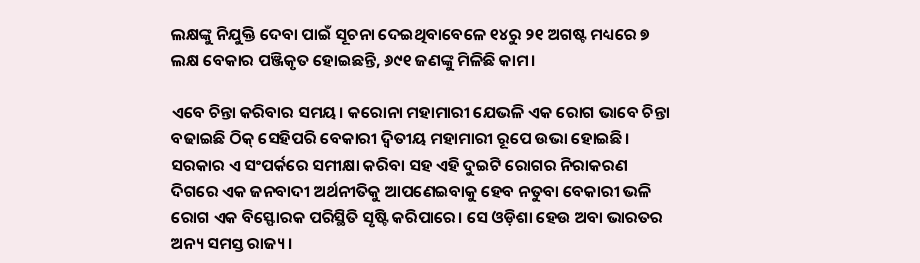ଲକ୍ଷଙ୍କୁ ନିଯୁକ୍ତି ଦେବା ପାଇଁ ସୂଚନା ଦେଇଥିବାବେଳେ ୧୪ରୁ ୨୧ ଅଗଷ୍ଟ ମଧ୍ୟରେ ୭ ଲକ୍ଷ ବେକାର ପଞ୍ଜିକୃତ ହୋଇଛନ୍ତି, ୬୯୧ ଜଣଙ୍କୁ ମିଳିଛି କାମ।

ଏବେ ଚିନ୍ତା କରିବାର ସମୟ। କରୋନା ମହାମାରୀ ଯେଭଳି ଏକ ରୋଗ ଭାବେ ଚିନ୍ତା ବଢାଇଛି ଠିକ୍ ସେହିପରି ବେକାରୀ ଦ୍ୱିତୀୟ ମହାମାରୀ ରୂପେ ଉଭା ହୋଇଛି। ସରକାର ଏ ସଂପର୍କରେ ସମୀକ୍ଷା କରିବା ସହ ଏହି ଦୁଇଟି ରୋଗର ନିରାକରଣ ଦିଗରେ ଏକ ଜନବାଦୀ ଅର୍ଥନୀତିକୁ ଆପଣେଇବାକୁ ହେବ ନତୁବା ବେକାରୀ ଭଳି ରୋଗ ଏକ ବିସ୍ଫୋରକ ପରିସ୍ଥିତି ସୃଷ୍ଟି କରିପାରେ। ସେ ଓଡ଼ିଶା ହେଉ ଅବା ଭାରତର ଅନ୍ୟ ସମସ୍ତ ରାଜ୍ୟ।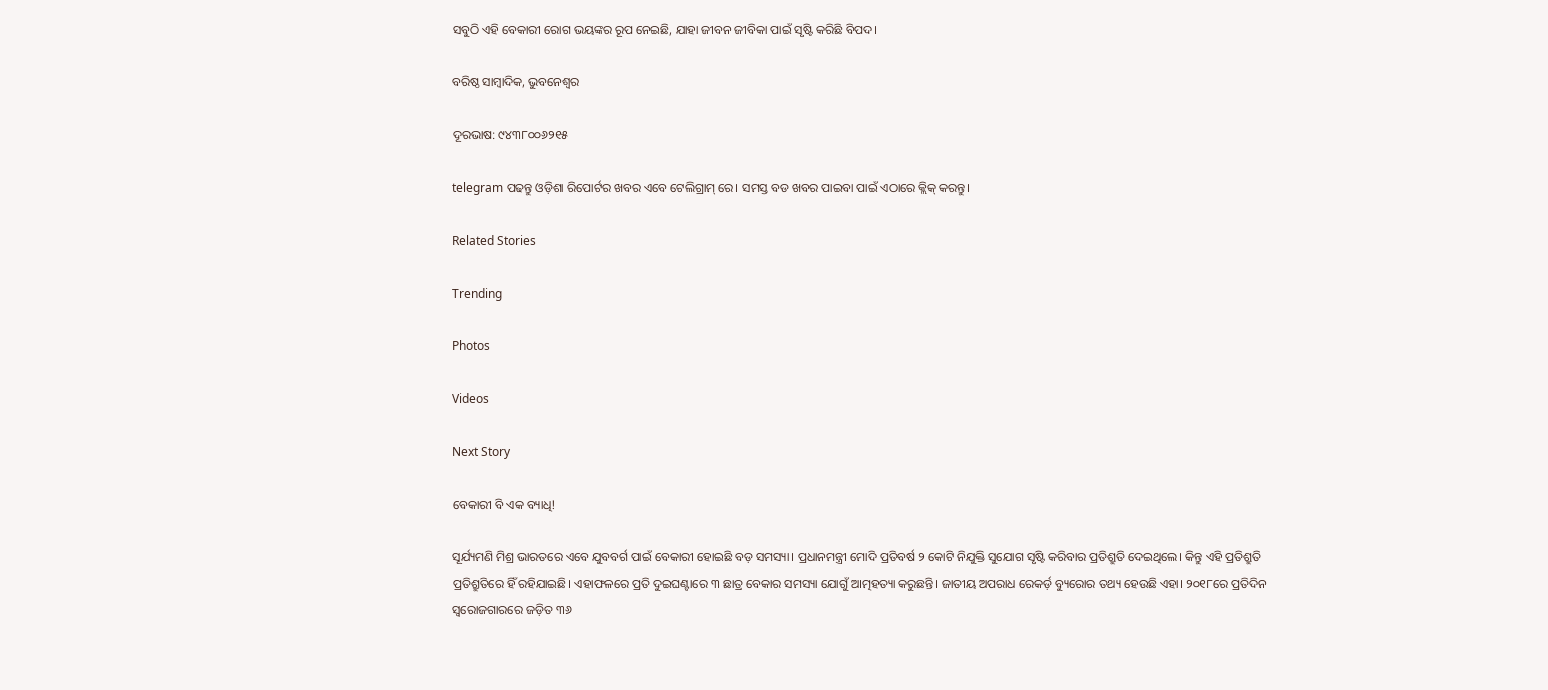ସବୁଠି ଏହି ବେକାରୀ ରୋଗ ଭୟଙ୍କର ରୂପ ନେଇଛି, ଯାହା ଜୀବନ ଜୀବିକା ପାଇଁ ସୃଷ୍ଟି କରିଛି ବିପଦ।

ବରିଷ୍ଠ ସାମ୍ବାଦିକ, ଭୁବନେଶ୍ୱର

ଦୂରଭାଷ: ୯୪୩୮୦୦୬୨୧୫

telegram ପଢନ୍ତୁ ଓଡ଼ିଶା ରିପୋର୍ଟର ଖବର ଏବେ ଟେଲିଗ୍ରାମ୍ ରେ। ସମସ୍ତ ବଡ ଖବର ପାଇବା ପାଇଁ ଏଠାରେ କ୍ଲିକ୍ କରନ୍ତୁ।

Related Stories

Trending

Photos

Videos

Next Story

ବେକାରୀ ବି ଏକ ବ୍ୟାଧି!

ସୂର୍ଯ୍ୟମଣି ମିଶ୍ର ଭାରତରେ ଏବେ ଯୁବବର୍ଗ ପାଇଁ ବେକାରୀ ହୋଇଛି ବଡ଼ ସମସ୍ୟା। ପ୍ରଧାନମନ୍ତ୍ରୀ ମୋଦି ପ୍ରତିବର୍ଷ ୨ କୋଟି ନିଯୁକ୍ତି ସୁଯୋଗ ସୃଷ୍ଟି କରିବାର ପ୍ରତିଶ୍ରୁତି ଦେଇଥିଲେ। କିନ୍ତୁ ଏହି ପ୍ରତିଶ୍ରୁତି ପ୍ରତିଶ୍ରୁତିରେ ହିଁ ରହିଯାଇଛି। ଏହାଫଳରେ ପ୍ରତି ଦୁଇଘଣ୍ଟାରେ ୩ ଛାତ୍ର ବେକାର ସମସ୍ୟା ଯୋଗୁଁ ଆତ୍ମହତ୍ୟା କରୁଛନ୍ତି। ଜାତୀୟ ଅପରାଧ ରେକର୍ଡ଼ ବ୍ୟୁରୋର ତଥ୍ୟ ହେଉଛି ଏହା। ୨୦୧୮ରେ ପ୍ରତିଦିନ ସ୍ୱରୋଜଗାରରେ ଜଡ଼ିତ ୩୬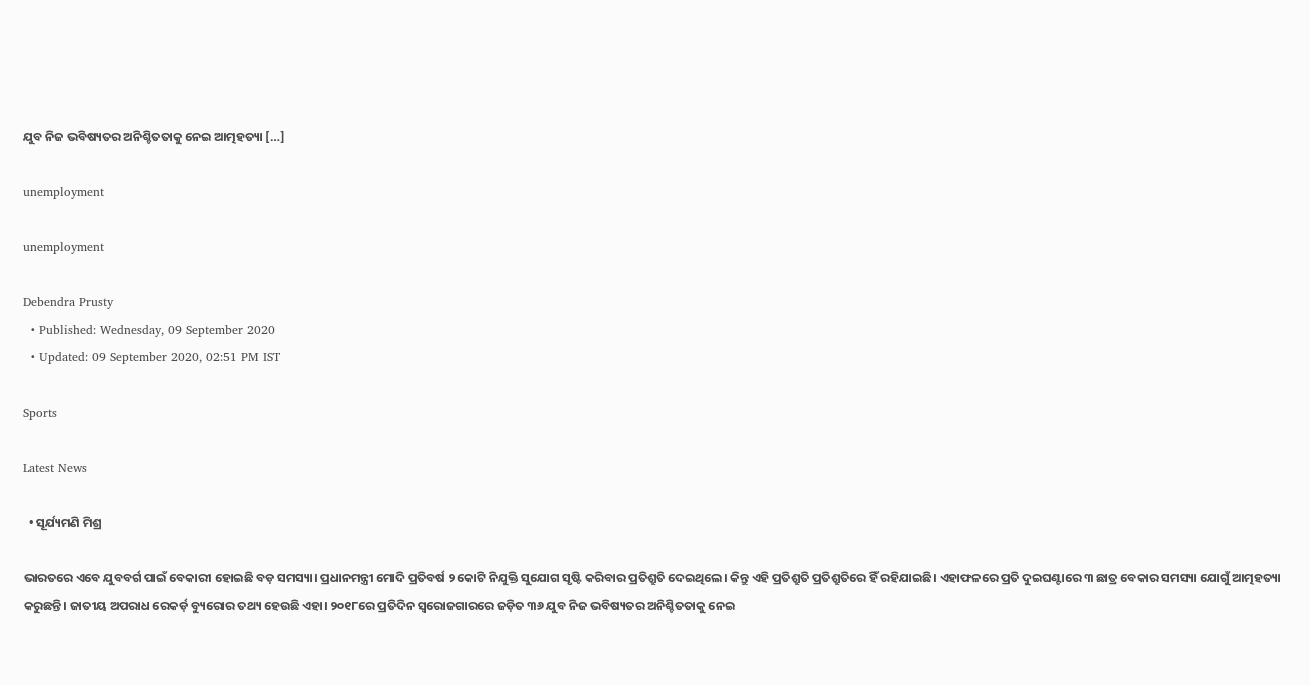ଯୁବ ନିଜ ଭବିଷ୍ୟତର ଅନିଶ୍ଚିତତାକୁ ନେଇ ଆତ୍ମହତ୍ୟା […]

unemployment

unemployment

Debendra Prusty
  • Published: Wednesday, 09 September 2020
  • Updated: 09 September 2020, 02:51 PM IST

Sports

Latest News

  • ସୂର୍ଯ୍ୟମଣି ମିଶ୍ର

ଭାରତରେ ଏବେ ଯୁବବର୍ଗ ପାଇଁ ବେକାରୀ ହୋଇଛି ବଡ଼ ସମସ୍ୟା। ପ୍ରଧାନମନ୍ତ୍ରୀ ମୋଦି ପ୍ରତିବର୍ଷ ୨ କୋଟି ନିଯୁକ୍ତି ସୁଯୋଗ ସୃଷ୍ଟି କରିବାର ପ୍ରତିଶ୍ରୁତି ଦେଇଥିଲେ। କିନ୍ତୁ ଏହି ପ୍ରତିଶ୍ରୁତି ପ୍ରତିଶ୍ରୁତିରେ ହିଁ ରହିଯାଇଛି। ଏହାଫଳରେ ପ୍ରତି ଦୁଇଘଣ୍ଟାରେ ୩ ଛାତ୍ର ବେକାର ସମସ୍ୟା ଯୋଗୁଁ ଆତ୍ମହତ୍ୟା କରୁଛନ୍ତି। ଜାତୀୟ ଅପରାଧ ରେକର୍ଡ଼ ବ୍ୟୁରୋର ତଥ୍ୟ ହେଉଛି ଏହା। ୨୦୧୮ରେ ପ୍ରତିଦିନ ସ୍ୱରୋଜଗାରରେ ଜଡ଼ିତ ୩୬ ଯୁବ ନିଜ ଭବିଷ୍ୟତର ଅନିଶ୍ଚିତତାକୁ ନେଇ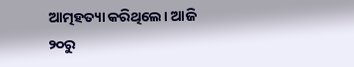ଆତ୍ମହତ୍ୟା କରିଥିଲେ। ଆଜି ୨୦ରୁ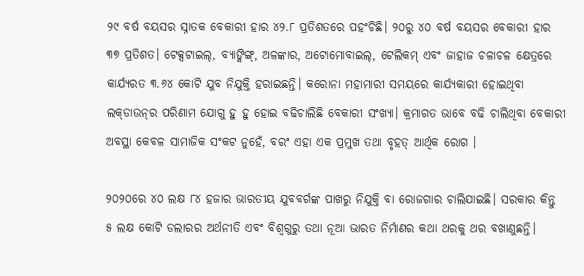୨୯ ବର୍ଷ ବୟସର ସ୍ନାତକ ବେକାରୀ ହାର ୪୨.୮ ପ୍ରତିଶତରେ ପହଂଚିଛି। ୨୦ରୁ ୪୦ ବର୍ଷ ବୟସର ବେକାରୀ ହାର ୩୭ ପ୍ରତିଶତ। ଟେକ୍ସଟାଇଲ୍‌, ବ୍ୟାଙ୍କିଙ୍ଗ୍‌, ଅଳଙ୍କାର, ଅଟୋମୋବାଇଲ୍‌, ଟେଲିକମ୍ ଏବଂ ଜାହାଜ ଚଳାଚଳ କ୍ଷେତ୍ରରେ କାର୍ଯ୍ୟରତ ୩.୬୪ କୋଟି ଯୁବ ନିଯୁକ୍ତି ହରାଇଛନ୍ତି। କରୋନା ମହାମାରୀ ସମୟରେ କାର୍ଯ୍ୟକାରୀ ହୋଇଥିବା ଲକ୍‌ଡାଉନ୍‌ର ପରିଣାମ ଯୋଗୁ ହୁ ହୁ ହୋଇ ବଢିଚାଲିଛି ବେକାରୀ ସଂଖ୍ୟା। କ୍ରମାଗତ ଭାବେ ବଢି ଚାଲିଥିବା ବେକାରୀ ଅବସ୍ଥା କେବଳ ସାମାଜିକ ସଂକଟ ନୁହେଁ, ବରଂ ଏହା ଏକ ପ୍ରମୁଖ ତଥା ବୃହତ୍ ଆର୍ଥିକ ରୋଗ ।

୨୦୨୦ରେ ୪୦ ଲକ୍ଷ ୮୪ ହଜାର ଭାରତୀୟ ଯୁବବର୍ଗଙ୍କ ପାଖରୁ ନିଯୁକ୍ତି ବା ରୋଜଗାର ଚାଲିଯାଇଛି। ସରକାର କିନ୍ତୁ ୫ ଲକ୍ଷ କୋଟି ଡଲାରର ଅର୍ଥନୀତି ଏବଂ ବିଶ୍ୱଗୁରୁ ତଥା ନୂଆ ଭାରତ ନିର୍ମାଣର କଥା ଥରକୁ ଥର ବଖାଣୁଛନ୍ତି।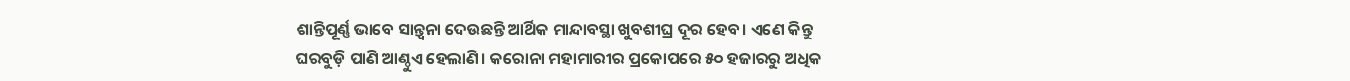ଶାନ୍ତିପୂର୍ଣ୍ଣ ଭାବେ ସାନ୍ତ୍ୱନା ଦେଉଛନ୍ତି ଆର୍ଥିକ ମାନ୍ଦାବସ୍ଥା ଖୁବଶୀଘ୍ର ଦୂର ହେବ। ଏଣେ କିନ୍ତୁ ଘରବୁଡ଼ି ପାଣି ଆଣ୍ଠୁଏ ହେଲାଣି। କରୋନା ମହାମାରୀର ପ୍ରକୋପରେ ୫୦ ହଜାରରୁ ଅଧିକ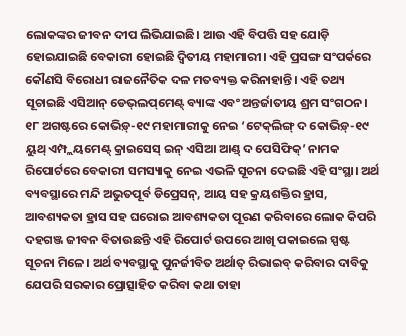ଲୋକଙ୍କର ଜୀବନ ଦୀପ ଲିଭିଯାଇଛି। ଆଉ ଏହି ବିପତ୍ତି ସହ ଯୋଡ଼ି ହୋଇଯାଇଛି ବେକାରୀ ହୋଇଛି ଦ୍ୱିତୀୟ ମହାମାରୀ। ଏହି ପ୍ରସଙ୍ଗ ସଂପର୍କରେ କୌଣସି ବିରୋଧୀ ରାଜନୈତିକ ଦଳ ମତବ୍ୟକ୍ତ କରିନାହାନ୍ତି। ଏହି ତଥ୍ୟ ସୂଚାଇଛି ଏସିଆନ୍ ଡେଭ୍‌ଲପ୍‌ମେଣ୍ଟ୍ ବ୍ୟାଙ୍କ ଏବଂ ଅନ୍ତର୍ଜାତୀୟ ଶ୍ରମ ସଂଗଠନ। ୧୮ ଅଗଷ୍ଟରେ କୋଭିଡ଼୍‌-୧୯ ମହାମାରୀକୁ ନେଇ ‘ଟେକ୍‌ଲିଙ୍ଗ୍ ଦ କୋଭିଡ଼୍‌-୧୯ ୟୁଥ୍ ଏମ୍ପ୍ଲୟମେଣ୍ଟ୍ କ୍ରାଇସେସ୍ ଇନ୍ ଏସିଆ ଆଣ୍ଡ୍ ଦ ପେସିଫିକ୍‌’ ନାମକ ରିପୋର୍ଟରେ ବେକାରୀ ସମସ୍ୟାକୁ ନେଇ ଏଭଳି ସୂଚନା ଦେଇଛି ଏହି ସଂସ୍ଥା। ଅର୍ଥ ବ୍ୟବସ୍ଥାରେ ମନ୍ଦି ଅଭୁତପୂର୍ବ ଡିପ୍ରେସନ୍‌, ଆୟ ସହ କ୍ରୟଶକ୍ତିର ହ୍ରାସ, ଆବଶ୍ୟକତା ହ୍ରାସ ସହ ଘରୋଇ ଆବଶ୍ୟକତା ପୂରଣ କରିବାରେ ଲୋକ କିପରି ଦହଗଞ୍ଜ ଜୀବନ ବିତାଉଛନ୍ତି ଏହି ରିପୋର୍ଟ ଉପରେ ଆଖି ପକାଇଲେ ସ୍ପଷ୍ଟ ସୂଚନା ମିଳେ। ଅର୍ଥ ବ୍ୟବସ୍ଥାକୁ ପୁନର୍ଜୀବିତ ଅର୍ଥାତ୍ ରିଭାଇବ୍ କରିବାର ଦାବିକୁ ଯେପରି ସରକାର ପ୍ରୋତ୍ସାହିତ କରିବା କଥା ତାହା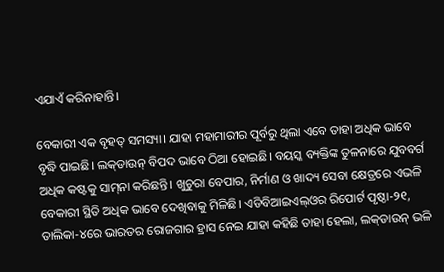ଏଯାଏଁ କରିନାହାନ୍ତି।

ବେକାରୀ ଏକ ବୃହତ୍ ସମସ୍ୟା। ଯାହା ମହାମାରୀର ପୂର୍ବରୁ ଥିଲା ଏବେ ତାହା ଅଧିକ ଭାବେ ବୃଦ୍ଧି ପାଇଛି। ଲକ୍‌ଡାଉନ୍ ବିପଦ ଭାବେ ଠିଆ ହୋଇଛି। ବୟସ୍କ ବ୍ୟକ୍ତିଙ୍କ ତୁଳନାରେ ଯୁବବର୍ଗ ଅଧିକ କଷ୍ଟକୁ ସାମ୍‌ନା କରିଛନ୍ତି। ଖୁଚୁରା ବେପାର, ନିର୍ମାଣ ଓ ଖାଦ୍ୟ ସେବା କ୍ଷେତ୍ରରେ ଏଭଳି ବେକାରୀ ସ୍ଥିତି ଅଧିକ ଭାବେ ଦେଖିବାକୁ ମିଳିଛି। ଏଡିବିଆଇଏଲ୍‌ଓର ରିପୋର୍ଟ ପୃଷ୍ଠା-୨୧, ତାଲିକା-୪ରେ ଭାରତର ରୋଜଗାର ହ୍ରାସ ନେଇ ଯାହା କହିଛି ତାହା ହେଲା, ଲକ୍‌ଡାଉନ୍ ଭଳି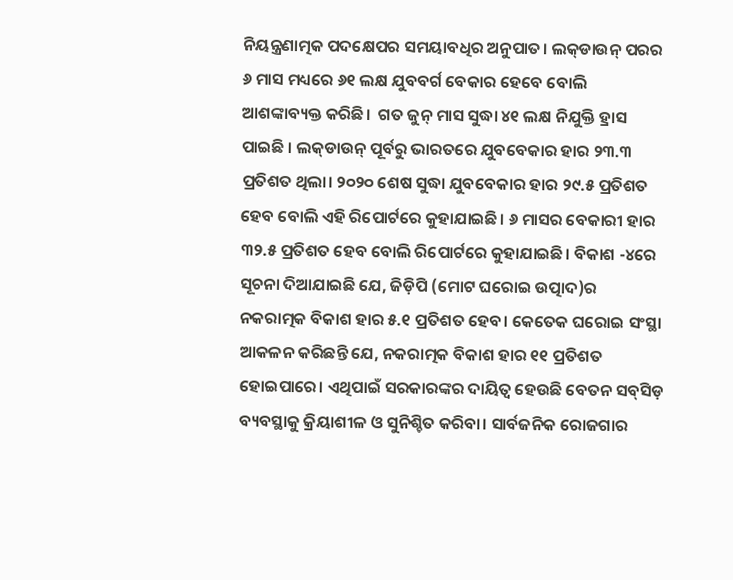ନିୟନ୍ତ୍ରଣାତ୍ମକ ପଦକ୍ଷେପର ସମୟାବଧିର ଅନୁପାତ। ଲକ୍‌ଡାଉନ୍ ପରର ୬ ମାସ ମଧ୍ୟରେ ୬୧ ଲକ୍ଷ ଯୁବବର୍ଗ ବେକାର ହେବେ ବୋଲି ଆଶଙ୍କାବ୍ୟକ୍ତ କରିଛି।  ଗତ ଜୁନ୍ ମାସ ସୁଦ୍ଧା ୪୧ ଲକ୍ଷ ନିଯୁକ୍ତି ହ୍ରାସ ପାଇଛି । ଲକ୍‌‌ଡାଉନ୍ ପୂର୍ବରୁ ଭାରତରେ ଯୁବବେକାର ହାର ୨୩.୩ ପ୍ରତିଶତ ଥିଲା। ୨୦୨୦ ଶେଷ ସୁଦ୍ଧା ଯୁବବେକାର ହାର ୨୯.୫ ପ୍ରତିଶତ ହେବ ବୋଲି ଏହି ରିପୋର୍ଟରେ କୁହାଯାଇଛି। ୬ ମାସର ବେକାରୀ ହାର ୩୨.୫ ପ୍ରତିଶତ ହେବ ବୋଲି ରିପୋର୍ଟରେ କୁହାଯାଇଛି। ବିକାଶ -୪ରେ ସୂଚନା ଦିଆଯାଇଛି ଯେ, ଜିଡ଼ିପି (ମୋଟ ଘରୋଇ ଉତ୍ପାଦ)ର  ନକରାତ୍ମକ ବିକାଶ ହାର ୫.୧ ପ୍ରତିଶତ ହେବ। କେତେକ ଘରୋଇ ସଂସ୍ଥା ଆକଳନ କରିଛନ୍ତି ଯେ, ନକରାତ୍ମକ ବିକାଶ ହାର ୧୧ ପ୍ରତିଶତ ହୋଇପାରେ। ଏଥିପାଇଁ ସରକାରଙ୍କର ଦାୟିତ୍ୱ ହେଉଛି ବେତନ ସବ୍‌ସିଡ଼ ବ୍ୟବସ୍ଥାକୁ କ୍ରିୟାଶୀଳ ଓ ସୁନିଶ୍ଚିତ କରିବା। ସାର୍ବଜନିକ ରୋଜଗାର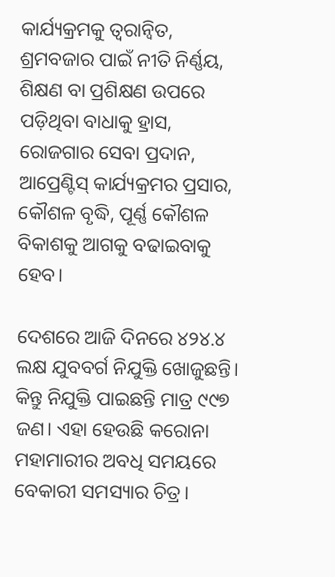କାର୍ଯ୍ୟକ୍ରମକୁ ତ୍ୱରାନ୍ୱିତ, ଶ୍ରମବଜାର ପାଇଁ ନୀତି ନିର୍ଣ୍ଣୟ, ଶିକ୍ଷଣ ବା ପ୍ରଶିକ୍ଷଣ ଉପରେ ପଡ଼ିଥିବା ବାଧାକୁ ହ୍ରାସ, ରୋଜଗାର ସେବା ପ୍ରଦାନ, ଆପ୍ରେଣ୍ଟିସ୍ କାର୍ଯ୍ୟକ୍ରମର ପ୍ରସାର, କୌଶଳ ବୃଦ୍ଧି, ପୂର୍ଣ୍ଣ କୌଶଳ ବିକାଶକୁ ଆଗକୁ ବଢାଇବାକୁ ହେବ।

ଦେଶରେ ଆଜି ଦିନରେ ୪୨୪.୪ ଲକ୍ଷ ଯୁବବର୍ଗ ନିଯୁକ୍ତି ଖୋଜୁଛନ୍ତି। କିନ୍ତୁ ନିଯୁକ୍ତି ପାଇଛନ୍ତି ମାତ୍ର ୯୯୭ ଜଣ। ଏହା ହେଉଛି କରୋନା ମହାମାରୀର ଅବଧି ସମୟରେ ବେକାରୀ ସମସ୍ୟାର ଚିତ୍ର।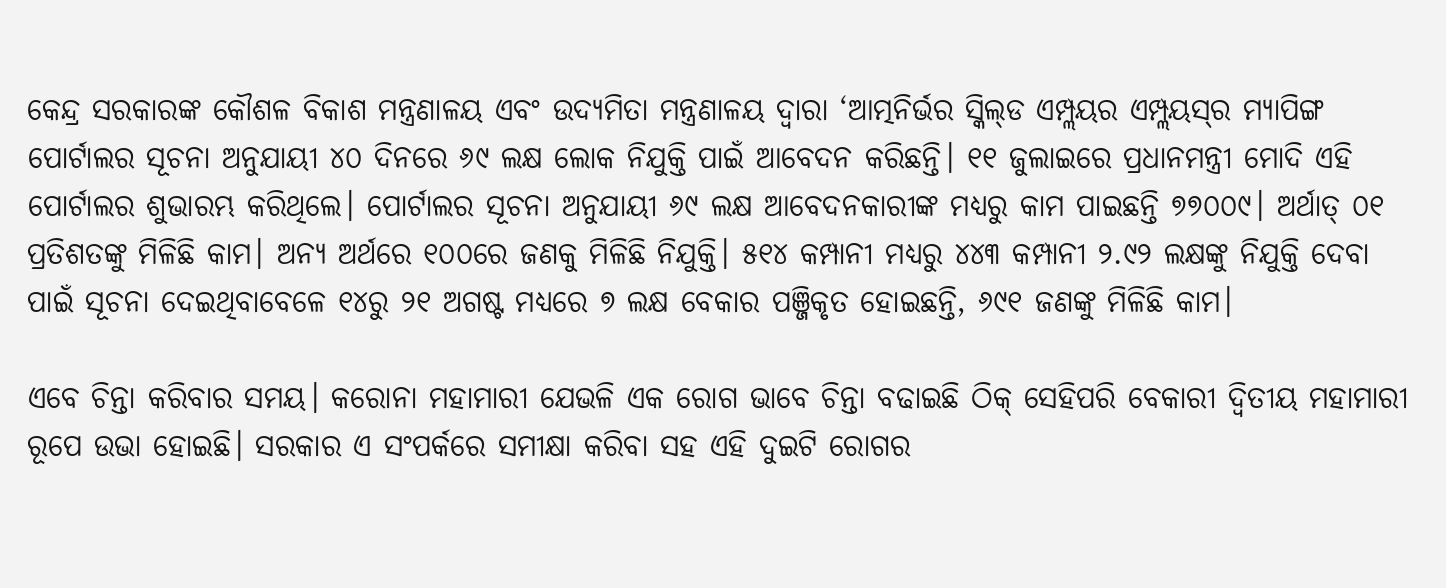କେନ୍ଦ୍ର ସରକାରଙ୍କ କୌଶଳ ବିକାଶ ମନ୍ତ୍ରଣାଳୟ ଏବଂ ଉଦ୍ୟମିତା ମନ୍ତ୍ରଣାଳୟ ଦ୍ୱାରା ‘ଆତ୍ମନିର୍ଭର ସ୍କିଲ୍‌ଡ ଏମ୍ପ୍ଲୟର ଏମ୍ପ୍ଲୟସ୍‌ର ମ୍ୟାପିଙ୍ଗ ପୋର୍ଟାଲର ସୂଚନା ଅନୁଯାୟୀ ୪୦ ଦିନରେ ୬୯ ଲକ୍ଷ ଲୋକ ନିଯୁକ୍ତି ପାଇଁ ଆବେଦନ କରିଛନ୍ତି। ୧୧ ଜୁଲାଇରେ ପ୍ରଧାନମନ୍ତ୍ରୀ ମୋଦି ଏହି ପୋର୍ଟାଲର ଶୁଭାରମ୍ଭ କରିଥିଲେ। ପୋର୍ଟାଲର ସୂଚନା ଅନୁଯାୟୀ ୬୯ ଲକ୍ଷ ଆବେଦନକାରୀଙ୍କ ମଧ୍ୟରୁ କାମ ପାଇଛନ୍ତି ୭୭୦୦୯। ଅର୍ଥାତ୍ ୦୧ ପ୍ରତିଶତଙ୍କୁ ମିଳିଛି କାମ। ଅନ୍ୟ ଅର୍ଥରେ ୧୦୦ରେ ଜଣକୁ ମିଳିଛି ନିଯୁକ୍ତି। ୫୧୪ କମ୍ପାନୀ ମଧ୍ୟରୁ ୪୪୩ କମ୍ପାନୀ ୨.୯୨ ଲକ୍ଷଙ୍କୁ ନିଯୁକ୍ତି ଦେବା ପାଇଁ ସୂଚନା ଦେଇଥିବାବେଳେ ୧୪ରୁ ୨୧ ଅଗଷ୍ଟ ମଧ୍ୟରେ ୭ ଲକ୍ଷ ବେକାର ପଞ୍ଜିକୃତ ହୋଇଛନ୍ତି, ୬୯୧ ଜଣଙ୍କୁ ମିଳିଛି କାମ।

ଏବେ ଚିନ୍ତା କରିବାର ସମୟ। କରୋନା ମହାମାରୀ ଯେଭଳି ଏକ ରୋଗ ଭାବେ ଚିନ୍ତା ବଢାଇଛି ଠିକ୍ ସେହିପରି ବେକାରୀ ଦ୍ୱିତୀୟ ମହାମାରୀ ରୂପେ ଉଭା ହୋଇଛି। ସରକାର ଏ ସଂପର୍କରେ ସମୀକ୍ଷା କରିବା ସହ ଏହି ଦୁଇଟି ରୋଗର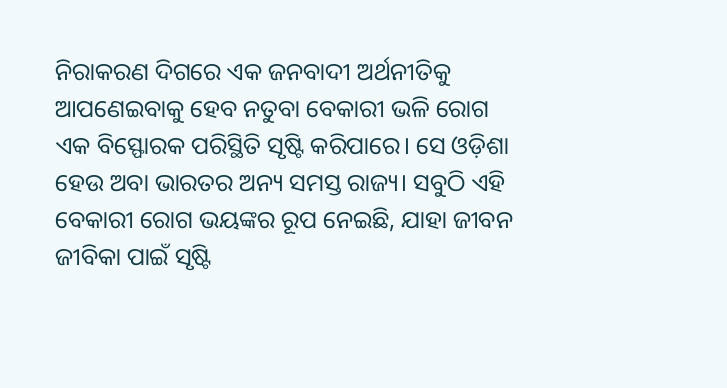ନିରାକରଣ ଦିଗରେ ଏକ ଜନବାଦୀ ଅର୍ଥନୀତିକୁ ଆପଣେଇବାକୁ ହେବ ନତୁବା ବେକାରୀ ଭଳି ରୋଗ ଏକ ବିସ୍ଫୋରକ ପରିସ୍ଥିତି ସୃଷ୍ଟି କରିପାରେ। ସେ ଓଡ଼ିଶା ହେଉ ଅବା ଭାରତର ଅନ୍ୟ ସମସ୍ତ ରାଜ୍ୟ। ସବୁଠି ଏହି ବେକାରୀ ରୋଗ ଭୟଙ୍କର ରୂପ ନେଇଛି, ଯାହା ଜୀବନ ଜୀବିକା ପାଇଁ ସୃଷ୍ଟି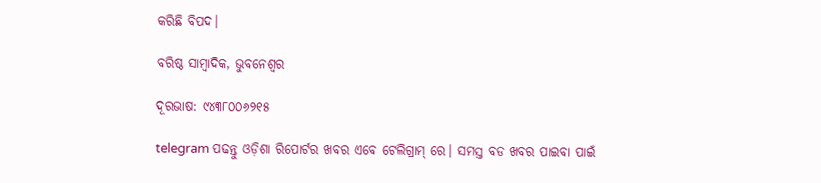କରିଛି ବିପଦ।

ବରିଷ୍ଠ ସାମ୍ବାଦିକ, ଭୁବନେଶ୍ୱର

ଦୂରଭାଷ: ୯୪୩୮୦୦୬୨୧୫

telegram ପଢନ୍ତୁ ଓଡ଼ିଶା ରିପୋର୍ଟର ଖବର ଏବେ ଟେଲିଗ୍ରାମ୍ ରେ। ସମସ୍ତ ବଡ ଖବର ପାଇବା ପାଇଁ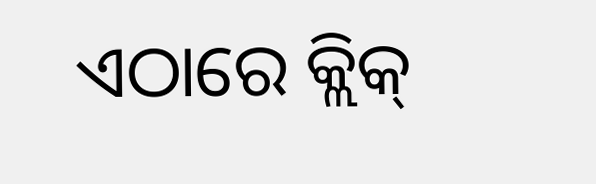ଏଠାରେ କ୍ଲିକ୍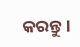କରନ୍ତୁ।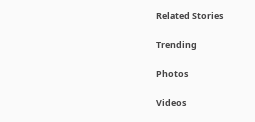Related Stories

Trending

Photos

Videos